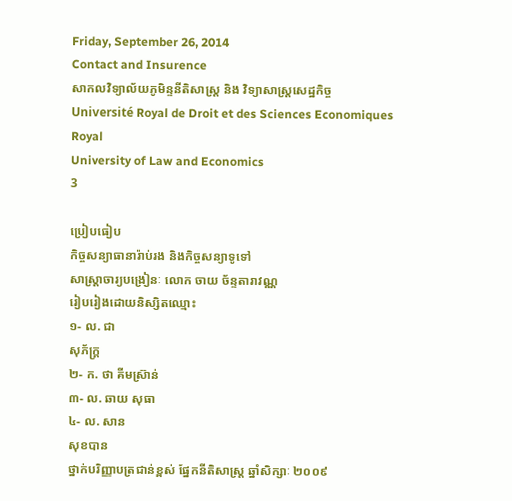Friday, September 26, 2014
Contact and Insurence
សាកលវិទ្យាល័យភូមិន្ទនីតិសាស្ត្រ និង វិទ្យាសាស្ត្រសេដ្ឋកិច្ច
Université Royal de Droit et des Sciences Economiques
Royal
University of Law and Economics
3

ប្រៀបធៀប
កិច្ចសន្យាធានារ៉ាប់រង និងកិច្ចសន្យាទូទៅ
សាស្រ្តាចារ្យបង្រៀនៈ លោក ចាយ ច័ន្ទតារាវណ្ណ
រៀបរៀងដោយនិស្សិតឈ្មោះ
១- ល. ជា
សុភ័ក្រ្ត
២- ក. ថា គីមស្រ៊ាន់
៣- ល. ឆាយ សុធា
៤- ល. សាន
សុខបាន
ថ្នាក់បរិញ្ញាបត្រជាន់ខ្ពស់ ផែ្នកនីតិសាស្រ្ត ឆ្នាំសិក្សាៈ ២០០៩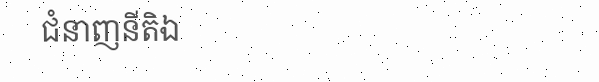ជំនាញនីតិឯ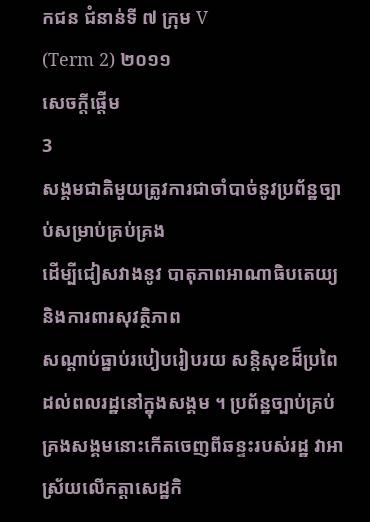កជន ជំនាន់ទី ៧ ក្រុម V
(Term 2) ២០១១
សេចក្តីផ្តើម
3
សង្គមជាតិមួយត្រូវការជាចាំបាច់នូវប្រព័ន្ឋច្បាប់សម្រាប់គ្រប់គ្រង
ដើម្បីជៀសវាងនូវ បាតុភាពអាណាធិបតេយ្យ និងការពារសុវត្ថិភាព
សណ្តាប់ធ្នាប់របៀបរៀបរយ សន្តិសុខដ៏ប្រពៃ ដល់ពលរដ្ឋនៅក្នុងសង្គម ។ ប្រព័ន្ឋច្បាប់គ្រប់គ្រងសង្គមនោះកើតចេញពីឆន្ទះរបស់រដ្ឋ វាអា ស្រ័យលើកត្តាសេដ្ឋកិ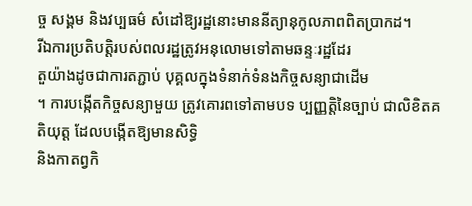ច្ច សង្គម និងវប្បធម៌ សំដៅឱ្យរដ្ឋនោះមាននីត្យានុកូលភាពពិតប្រាកដ។
រីឯការប្រតិបត្តិរបស់ពលរដ្ឋត្រូវអនុលោមទៅតាមឆន្ទៈរដ្ឋដែរ
តួយ៉ាងដូចជាការតភ្ជាប់ បុគ្គលក្នុងទំនាក់ទំនងកិច្ចសន្យាជាដើម
។ ការបង្កើតកិច្ចសន្យាមួយ ត្រូវគោរពទៅតាមបទ ប្បញ្ញត្តិនៃច្បាប់ ជាលិខិតគតិយុត្ត ដែលបង្កើតឱ្យមានសិទ្ធិ
និងកាតព្វកិ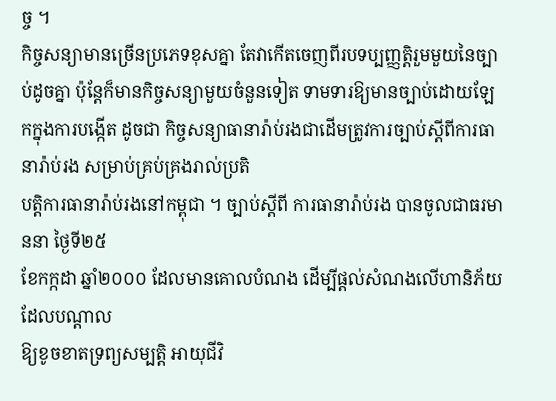ច្ច ។
កិច្ចសន្យាមានច្រើនប្រភេទខុសគ្នា តែវាកើតចេញពីរបទប្បញ្ញត្តិរួមមួយនៃច្បាប់ដូចគ្នា ប៉ុនែ្តក៏មានកិច្ចសន្យាមួយចំនួនទៀត ទាមទារឱ្យមានច្បាប់ដោយឡែកក្នុងការបង្កើត ដូចជា កិច្ចសន្យាធានារ៉ាប់រងជាដើមត្រូវការច្បាប់ស្តីពីការធានារ៉ាប់រង សម្រាប់គ្រប់គ្រងរាល់ប្រតិ
បត្តិការធានារ៉ាប់រងនៅកម្ពុជា ។ ច្បាប់ស្តីពី ការធានារ៉ាប់រង បានចូលជាធរមាននា ថៃ្ងទី២៥
ខែកក្កដា ឆ្នាំ២០០០ ដែលមានគោលបំណង ដើម្បីផ្តល់សំណងលើហានិភ័យដែលបណ្តាល
ឱ្យខូចខាតទ្រព្យសម្បត្តិ អាយុជីវិ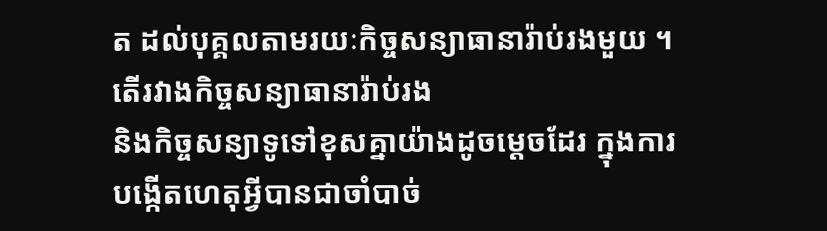ត ដល់បុគ្គលតាមរយៈកិច្ចសន្យាធានារ៉ាប់រងមួយ ។
តើរវាងកិច្ចសន្យាធានារ៉ាប់រង
និងកិច្ចសន្យាទូទៅខុសគ្នាយ៉ាងដូចម្តេចដែរ ក្នុងការ
បង្កើតហេតុអ្វីបានជាចាំបាច់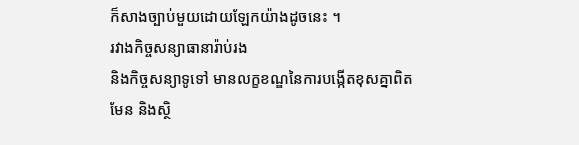ក៏សាងច្បាប់មួយដោយឡែកយ៉ាងដូចនេះ ។
រវាងកិច្ចសន្យាធានារ៉ាប់រង
និងកិច្ចសន្យាទូទៅ មានលក្ខខណ្ឌនៃការបង្កើតខុសគ្នាពិត
មែន និងស្ថិ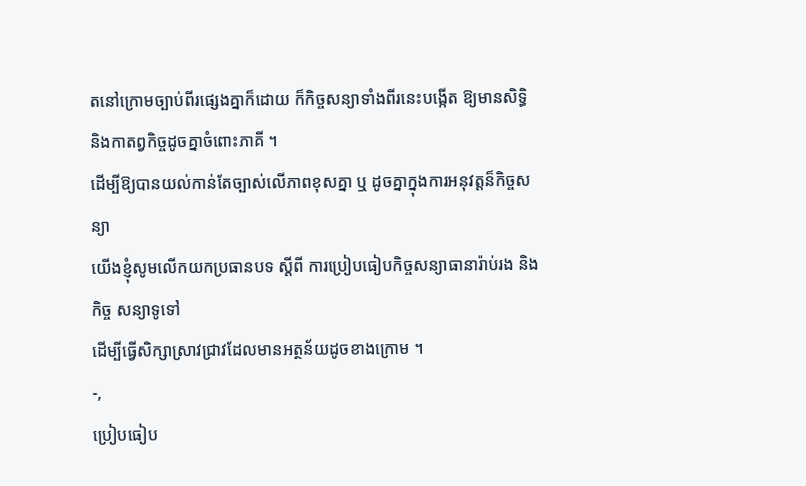តនៅក្រោមច្បាប់ពីរផ្សេងគ្នាក៏ដោយ ក៏កិច្ចសន្យាទាំងពីរនេះបង្កើត ឱ្យមានសិទ្ធិ
និងកាតព្វកិច្ចដូចគ្នាចំពោះភាគី ។
ដើម្បីឱ្យបានយល់កាន់តែច្បាស់លើភាពខុសគ្នា ឬ ដូចគ្នាក្នុងការអនុវត្តន៏កិច្ចសន្យា
យើងខ្ញុំសូមលើកយកប្រធានបទ ស្តីពី ការប្រៀបធៀបកិច្ចសន្យាធានារ៉ាប់រង និងកិច្ច សន្យាទូទៅ
ដើម្បីធ្វើសិក្សាស្រាវជ្រាវដែលមានអត្ថន័យដូចខាងក្រោម ។
-,
ប្រៀបធៀប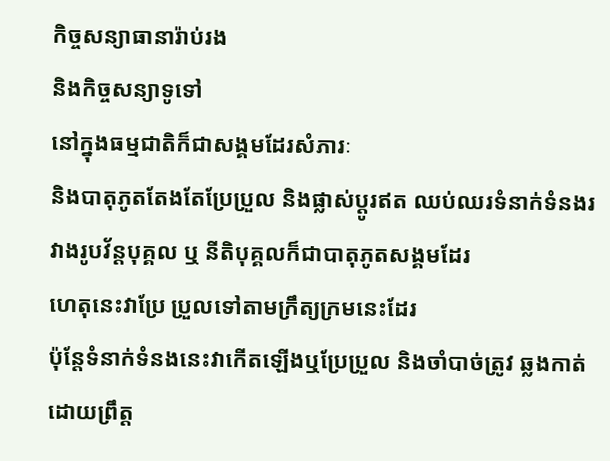កិច្ចសន្យាធានារ៉ាប់រង
និងកិច្ចសន្យាទូទៅ
នៅក្នុងធម្មជាតិក៏ជាសង្គមដែរសំភារៈ
និងបាតុភូតតែងតែប្រែប្រួល និងផ្លាស់ប្តូរឥត ឈប់ឈរទំនាក់ទំនងរវាងរូបវ័ន្តបុគ្គល ឬ នីតិបុគ្គលក៏ជាបាតុភូតសង្គមដែរ
ហេតុនេះវាប្រែ ប្រួលទៅតាមក្រឹត្យក្រមនេះដែរ
ប៉ុនែ្តទំនាក់ទំនងនេះវាកើតឡើងឬប្រែប្រួល និងចាំបាច់ត្រូវ ឆ្លងកាត់ដោយព្រឹត្ត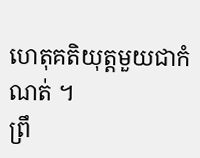ហេតុគតិយុត្តមួយជាកំណត់ ។
ព្រឹ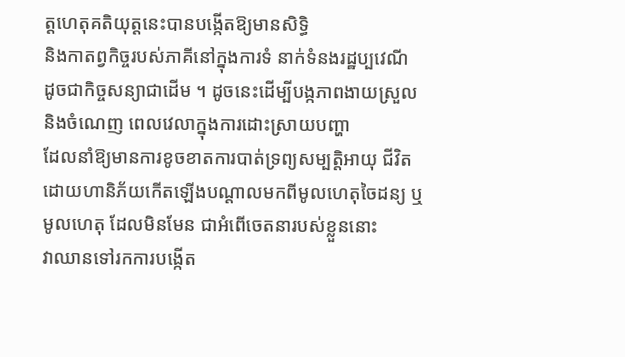ត្តហេតុគតិយុត្តនេះបានបង្កើតឱ្យមានសិទ្ធិ
និងកាតព្វកិច្ចរបស់ភាគីនៅក្នុងការទំ នាក់ទំនងរដ្ឋប្បវេណី
ដូចជាកិច្ចសន្យាជាដើម ។ ដូចនេះដើម្បីបង្កភាពងាយស្រួល និងចំណេញ ពេលវេលាក្នុងការដោះស្រាយបញ្ហា
ដែលនាំឱ្យមានការខូចខាតការបាត់ទ្រព្យសម្បត្តិអាយុ ជីវិត
ដោយហានិភ័យកើតឡើងបណ្តាលមកពីមូលហេតុចៃដន្យ ឬមូលហេតុ ដែលមិនមែន ជាអំពើចេតនារបស់ខ្លួននោះ
វាឈានទៅរកការបង្កើត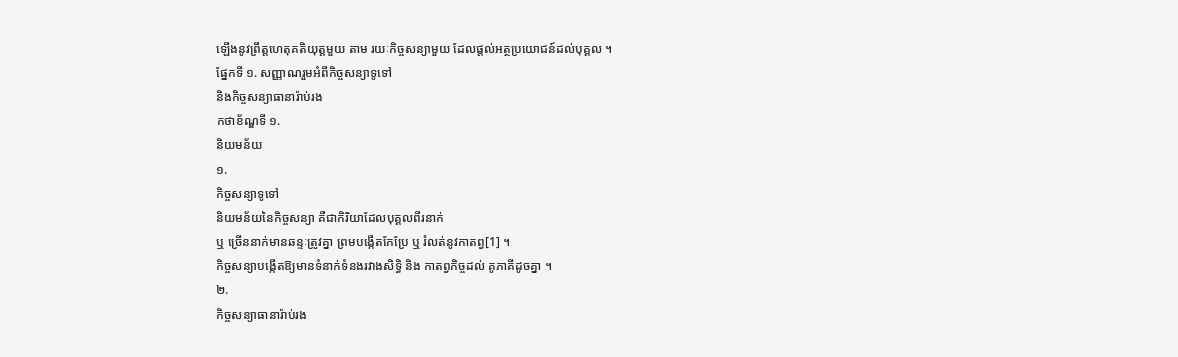ឡើងនូវព្រឹត្តហេតុគតិយុត្តមួយ តាម រយៈកិច្ចសន្យាមួយ ដែលផ្តល់អត្ថប្រយោជន៍ដល់បុគ្គល ។
ផែ្នកទី ១. សញ្ញាណរួមអំពីកិច្ចសន្យាទូទៅ
និងកិច្ចសន្យាធានារ៉ាប់រង
កថាខ័ណ្ឌទី ១.
និយមន័យ
១.
កិច្ចសន្យាទូទៅ
និយមន័យនៃកិច្ចសន្យា គឺជាកិរិយាដែលបុគ្គលពីរនាក់
ឬ ច្រើននាក់មានឆន្ទៈត្រូវគ្នា ព្រមបង្កើតកែប្រែ ឬ រំលត់នូវកាតព្វ[1] ។
កិច្ចសន្យាបង្កើតឱ្យមានទំនាក់ទំនងរវាងសិទ្ធិ និង កាតព្វកិច្ចដល់ គូភាគីដូចគ្នា ។
២.
កិច្ចសន្យាធានារ៉ាប់រង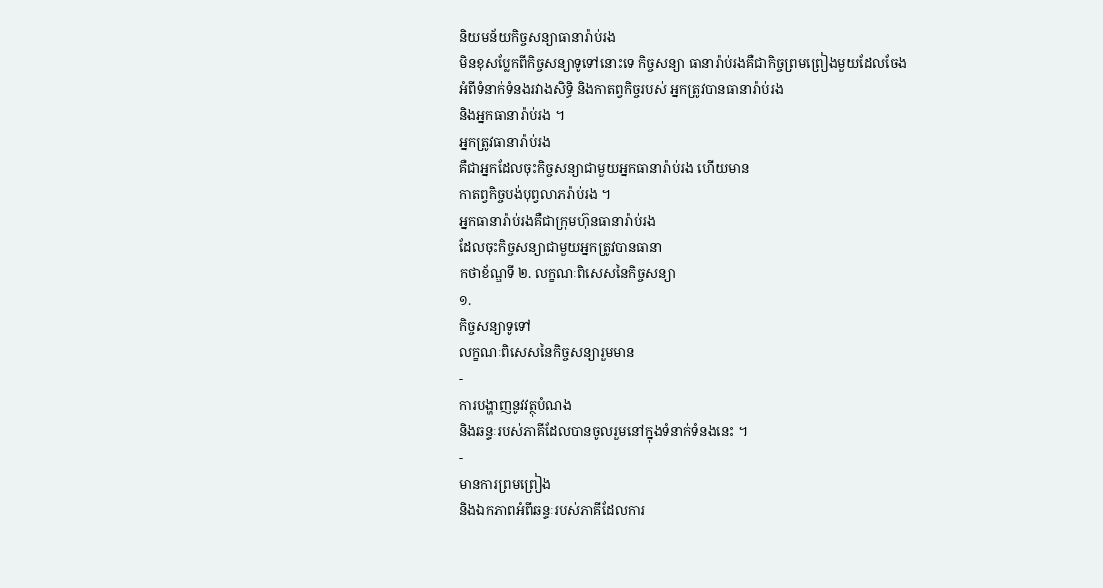និយមន័យកិច្ចសន្យាធានារ៉ាប់រង
មិនខុសបែ្លកពីកិច្ចសន្យាទូទៅនោះទេ កិច្ចសន្យា ធានារ៉ាប់រងគឺជាកិច្ចព្រមព្រៀងមួយដែលចែង
អំពីទំនាក់ទំនងរវាងសិទ្ធិ និងកាតព្វកិច្ចរបស់ អ្នកត្រូវបានធានារ៉ាប់រង
និងអ្នកធានារ៉ាប់រង ។
អ្នកត្រូវធានារ៉ាប់រង
គឺជាអ្នកដែលចុះកិច្ចសន្យាជាមួយអ្នកធានារ៉ាប់រង ហើយមាន
កាតព្វកិច្ចបង់បុព្វលាភរ៉ាប់រង ។
អ្នកធានារ៉ាប់រងគឺជាក្រុមហ៊ុនធានារ៉ាប់រង
ដែលចុះកិច្ចសន្យាជាមួយអ្នកត្រូវបានធានា
កថាខ័ណ្ឌទី ២. លក្ខណៈពិសេសនៃកិច្ចសន្យា
១.
កិច្ចសន្យាទូទៅ
លក្ខណៈពិសេសនៃកិច្ចសន្យារួមមាន
-
ការបង្ហាញនូវវត្ថុបំណង
និងឆន្ទៈរបស់ភាគីដែលបានចូលរួមនៅក្នុងទំនាក់ទំនងនេះ ។
-
មានការព្រមព្រៀង
និងឯកភាពអំពីឆន្ទៈរបស់ភាគីដែលការ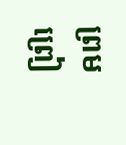ព្រមព្រៀ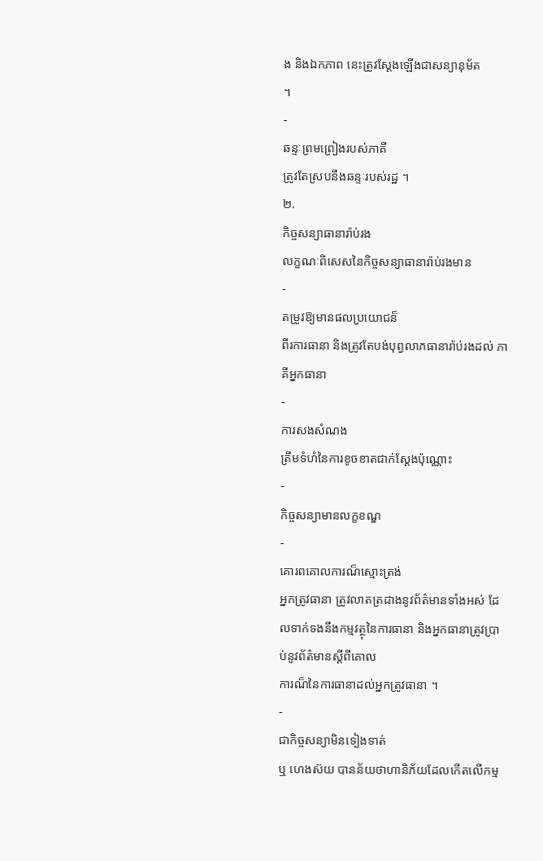ង និងឯកភាព នេះត្រូវសែ្តងឡើងជាសន្យានុម័ត
។
-
ឆន្ទៈព្រមព្រៀងរបស់ភាគី
ត្រូវតែស្របនឹងឆន្ទៈរបស់រដ្ឋ ។
២.
កិច្ចសន្យាធានារ៉ាប់រង
លក្ខណៈពិសេសនៃកិច្ចសន្យាធានារ៉ាប់រងមាន
-
តម្រូវឱ្យមានផលប្រយោជន៏
ពីរការធានា និងត្រូវតែបង់បុព្វលាភធានារ៉ាប់រងដល់ ភាគីអ្នកធានា
-
ការសងសំណង
ត្រឹមទំហំនៃការខូចខាតជាក់សែ្តងប៉ុណ្ណោះ
-
កិច្ចសន្យាមានលក្ខខណ្ឌ
-
គោរពគោលការណ៏ស្មោះត្រង់
អ្នកត្រូវធានា ត្រូវលាតត្រដាងនូវព័ត៌មានទាំងអស់ ដែលទាក់ទងនឹងកម្មវត្ថុនៃការធានា និងអ្នកធានាត្រូវប្រាប់នូវព័ត៌មានស្តីពីគោល
ការណ៏នៃការធានាដល់អ្នកត្រូវធានា ។
-
ជាកិច្ចសន្យាមិនទៀងទាត់
ឬ ហេងស៊យ បានន័យថាហានិភ័យដែលកើតលើកម្ម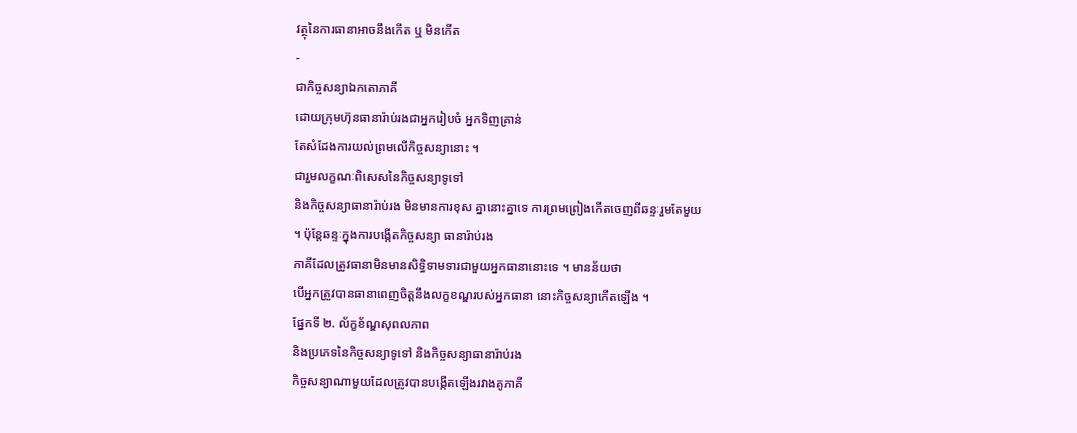វត្ថុនៃការធានាអាចនឹងកើត ឬ មិនកើត
-
ជាកិច្ចសន្យាឯកតោភាគី
ដោយក្រុមហ៊ុនធានារ៉ាប់រងជាអ្នករៀបចំ អ្នកទិញគ្រាន់
តែសំដែងការយល់ព្រមលើកិច្ចសន្យានោះ ។
ជារួមលក្ខណៈពិសេសនៃកិច្ចសន្យាទូទៅ
និងកិច្ចសន្យាធានារ៉ាប់រង មិនមានការខុស គ្នានោះគ្នាទេ ការព្រមព្រៀងកើតចេញពីឆន្ទៈរួមតែមួយ
។ ប៉ុនែ្តឆន្ទៈក្នុងការបង្កើតកិច្ចសន្យា ធានារ៉ាប់រង
ភាគីដែលត្រូវធានាមិនមានសិទ្ធិទាមទារជាមួយអ្នកធានានោះទេ ។ មានន័យថា
បើអ្នកត្រួវបានធានាពេញចិត្តនឹងលក្ខខណ្ឌរបស់អ្នកធានា នោះកិច្ចសន្យាកើតឡើង ។
ផែ្នកទី ២. ល័ក្ខខ័ណ្ឌសុពលភាព
និងប្រភេទនៃកិច្ចសន្យាទូទៅ និងកិច្ចសន្យាធានារ៉ាប់រង
កិច្ចសន្យាណាមួយដែលត្រូវបានបង្កើតឡើងរវាងគូភាគី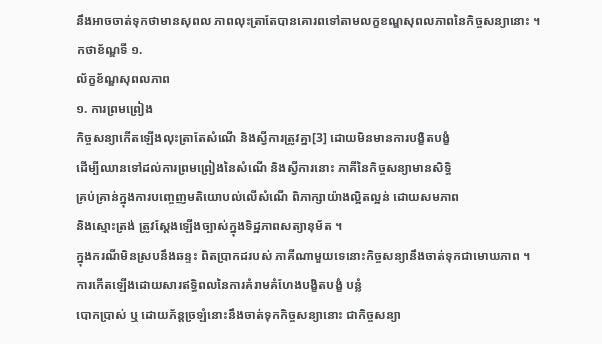នឹងអាចចាត់ទុកថាមានសុពល ភាពលុះត្រាតែបានគោរពទៅតាមលក្ខខណ្ឌសុពលភាពនៃកិច្ចសន្យានោះ ។
កថាខ័ណ្ឌទី ១.
ល័ក្ខខ័ណ្ឌសុពលភាព
១. ការព្រមព្រៀង
កិច្ចសន្យាកើតឡើងលុះត្រាតែសំណើ និងស្វីការត្រូវគ្នា[3] ដោយមិនមានការបង្ខិតបង្ខំ
ដើម្បីឈានទៅដល់ការព្រមព្រៀងនៃសំណើ និងស្វីការនោះ ភាគីនៃកិច្ចសន្យាមានសិទ្ធិ
គ្រប់គ្រាន់ក្នុងការបញេ្ចញមតិយោបល់លើសំណើ ពិភាក្សាយ៉ាងល្អិតល្អន់ ដោយសមភាព
និងស្មោះត្រង់ ត្រូវសែ្តងឡើងច្បាស់ក្នុងទិដ្ឋភាពសត្យានុម័ត ។
ក្នុងករណីមិនស្របនឹងឆន្ទះ ពិតបា្រកដរបស់ ភាគីណាមួយទេនោះកិច្ចសន្យានឹងចាត់ទុកជាមោឃភាព ។
ការកើតឡើងដោយសារឥទ្ធិពលនៃការគំរាមគំហែងបង្ខិតបង្ខំ បន្លំ
បោកប្រាស់ ឬ ដោយភ័ន្តច្រឡំនោះនឹងចាត់ទុកកិច្ចសន្យានោះ ជាកិច្ចសន្យា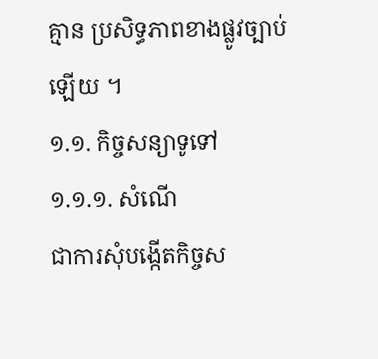គ្មាន ប្រសិទ្ធភាពខាងផ្លូវច្បាប់
ឡើយ ។
១.១. កិច្ចសន្យាទូទៅ
១.១.១. សំណើ
ជាការសុំបង្កើតកិច្ចស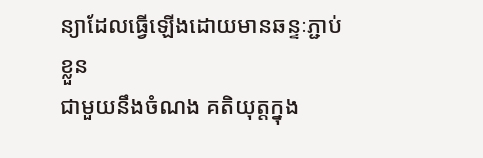ន្យាដែលធ្វើឡើងដោយមានឆន្ទៈភ្ជាប់ខ្លួន
ជាមួយនឹងចំណង គតិយុត្តក្នុង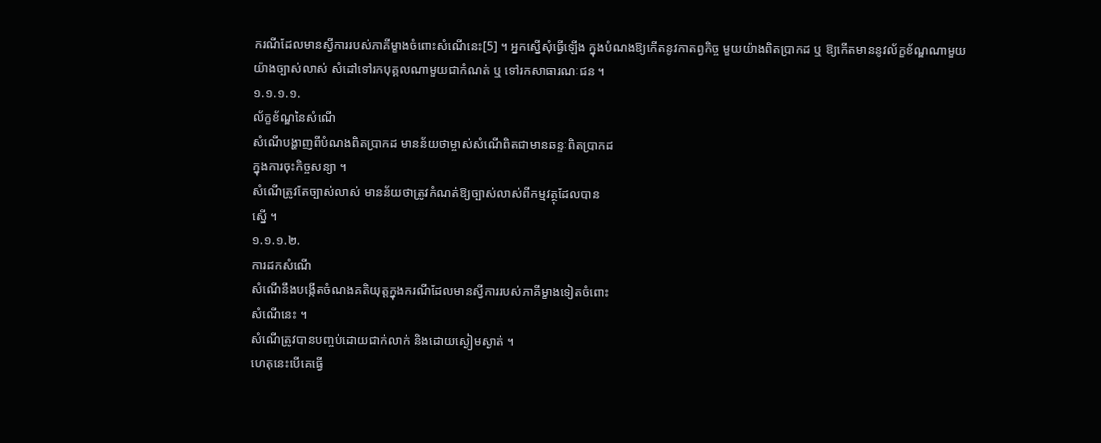ករណីដែលមានស្វីការរបស់ភាគីម្ខាងចំពោះសំណើនេះ[5] ។ អ្នកស្នើសុំធ្វើឡើង ក្នុងបំណងឱ្យកើតនូវកាតព្វកិច្ច មួយយ៉ាងពិតប្រាកដ ឬ ឱ្យកើតមាននូវល័ក្ខខ័ណ្ឌណាមួយ
យ៉ាងច្បាស់លាស់ សំដៅទៅរកបុគ្គលណាមួយជាកំណត់ ឬ ទៅរកសាធារណៈជន ។
១.១.១.១.
ល័ក្ខខ័ណ្ឌនៃសំណើ
សំណើបង្ហាញពីបំណងពិតប្រាកដ មានន័យថាម្ចាស់សំណើពិតជាមានឆន្ទៈពិតប្រាកដ
ក្នុងការចុះកិច្ចសន្យា ។
សំណើត្រូវតែច្បាស់លាស់ មានន័យថាត្រូវកំណត់ឱ្យច្បាស់លាស់ពីកម្មវត្ថុដែលបាន
ស្នើ ។
១.១.១.២.
ការដកសំណើ
សំណើនឹងបង្កើតចំណងគតិយុត្តក្នុងករណីដែលមានស្វីការរបស់ភាគីម្ខាងទៀតចំពោះ
សំណើនេះ ។
សំណើត្រូវបានបញ្ចប់ដោយជាក់លាក់ និងដោយស្ងៀមស្ងាត់ ។
ហេតុនេះបើគេធ្វើ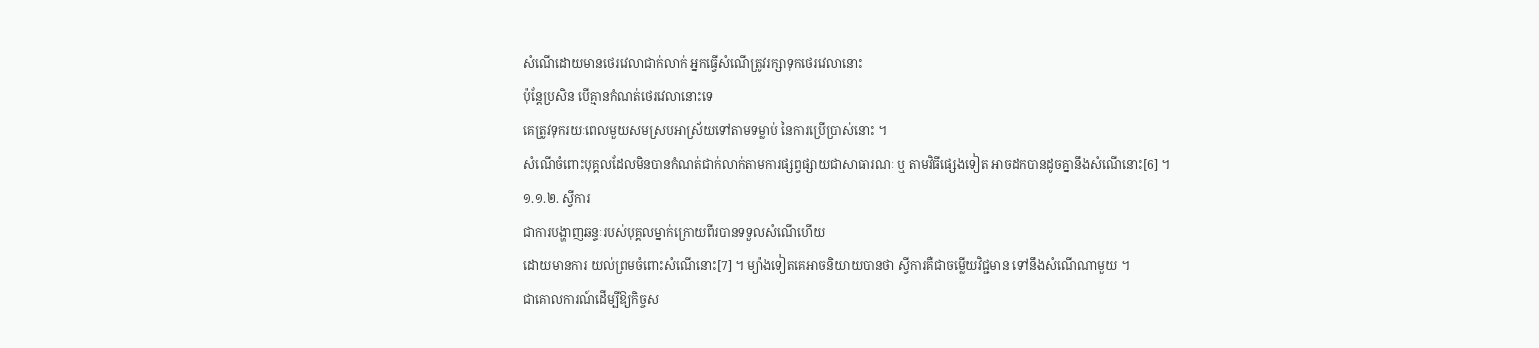សំណើដោយមានថេរវេលាជាក់លាក់ អ្នកធ្វើសំណើត្រូវរក្សាទុកថេរវេលានោះ
ប៉ុនែ្តប្រសិន បើគ្មានកំណត់ថេរវេលានោះទេ
គេត្រូវទុករយៈពេលមួយសមស្របអាស្រ័យទៅតាមទម្លាប់ នៃការប្រើប្រាស់នោះ ។
សំណើចំពោះបុគ្គលដែលមិនបានកំណត់ជាក់លាក់តាមការផ្សព្វផ្សាយជាសាធារណៈ ឬ តាមវិធីផេ្សងទៀត អាចដកបានដូចគ្នានឹងសំណើនោះ[6] ។
១.១.២. ស្វីការ
ជាការបង្ហាញឆន្ទៈរបស់បុគ្គលម្នាក់ក្រោយពីរបានទទួលសំណើហើយ
ដោយមានការ យល់ព្រមចំពោះសំណើនោះ[7] ។ ម្យ៉ាងទៀតគេអាចនិយាយបានថា ស្វីការគឺជាចម្លើយវិជ្ជមាន ទៅនឹងសំណើណាមួយ ។
ជាគោលការណ៍ដើម្បីឱ្យកិច្ចស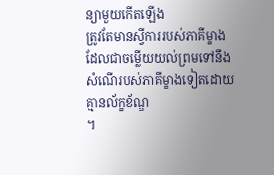ន្យាមួយកើតឡើង
ត្រូវតែមានស្វីការរបស់ភាគីម្ខាង ដែលជាចម្លើយយល់ព្រមទៅនឹងសំណើរបស់ភាគីម្ខាងទៀតដោយគ្មានល័ក្ខខ័ណ្ឌ
។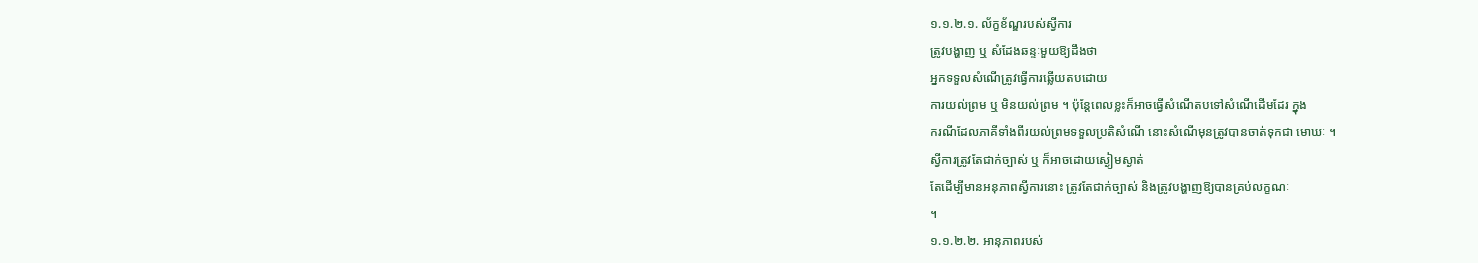១.១.២.១. ល័ក្ខខ័ណ្ឌរបស់ស្វីការ
ត្រូវបង្ហាញ ឬ សំដែងឆន្ទៈមួយឱ្យដឹងថា
អ្នកទទួលសំណើត្រូវធ្វើការឆ្លើយតបដោយ
ការយល់ព្រម ឬ មិនយល់ព្រម ។ ប៉ុនែ្តពេលខ្លះក៏អាចធ្វើសំណើតបទៅសំណើដើមដែរ ក្នុង
ករណីដែលភាគីទាំងពីរយល់ព្រមទទួលប្រតិសំណើ នោះសំណើមុនត្រូវបានចាត់ទុកជា មោឃៈ ។
ស្វីការត្រូវតែជាក់ច្បាស់ ឬ ក៏អាចដោយស្ងៀមស្ងាត់
តែដើម្បីមានអនុភាពស្វីការនោះ ត្រូវតែជាក់ច្បាស់ និងត្រូវបង្ហាញឱ្យបានគ្រប់លក្ខណៈ
។
១.១.២.២. អានុភាពរបស់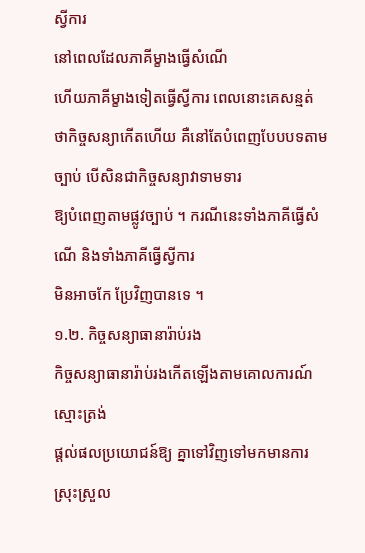ស្វីការ
នៅពេលដែលភាគីម្ខាងធ្វើសំណើ
ហើយភាគីម្ខាងទៀតធ្វើស្វីការ ពេលនោះគេសន្មត់
ថាកិច្ចសន្យាកើតហើយ គឺនៅតែបំពេញបែបបទតាមច្បាប់ បើសិនជាកិច្ចសន្យាវាទាមទារ
ឱ្យបំពេញតាមផ្លូវច្បាប់ ។ ករណីនេះទាំងភាគីធ្វើសំណើ និងទាំងភាគីធ្វើស្វីការ
មិនអាចកែ ប្រែវិញបានទេ ។
១.២. កិច្ចសន្យាធានារ៉ាប់រង
កិច្ចសន្យាធានារ៉ាប់រងកើតឡើងតាមគោលការណ៍ស្មោះត្រង់
ផ្តល់ផលប្រយោជន៍ឱ្យ គ្នាទៅវិញទៅមកមានការស្រុះស្រួល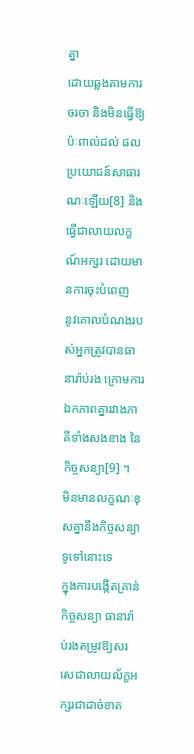គ្នា
ដោយឆ្លងតាមការចរចា និងមិនធ្វើឱ្យប៉ៈពាល់ដល់ ផលប្រយោជន៍សាធារណៈឡើយ[8] និងធ្វើជាលាយលក្ខណ៍អក្សរ ដោយមានការចុះបំពេញ
នូវគោលបំណងរបស់អ្នកត្រូវបានធានារ៉ាប់រង ក្រោមការឯកភាពគ្នារវាងភាគីទាំងសងខាង នៃកិច្ចសន្យា[9] ។
មិនមានលក្ខណៈខុសគ្នានឹងកិច្ចសន្យាទូទៅនោះទេ
ក្នុងការបង្កើតគ្រាន់កិច្ចសន្យា ធានារ៉ាប់រងតម្រូវឱ្យសរសេជាលាយល័ក្ខអក្សរជាដាច់ខាត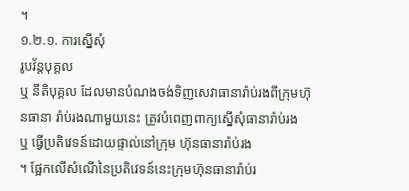។
១.២.១. ការស្នើសុំ
រូបវ័ន្តបុគ្គល
ឬ នីតិបុគ្គល ដែលមានបំណងចង់ទិញសេវាធានារ៉ាប់រងពីក្រុមហ៊ុនធានា រ៉ាប់រងណាមួយនេះ ត្រូវបំពេញពាក្យស្នើសុំធានារ៉ាប់រង
ឬ ធ្វើប្រតិវេទន៍ដោយផ្ទាល់នៅក្រុម ហ៊ុនធានារ៉ាប់រង
។ ផែ្អកលើសំណើនៃប្រតិវេទន៍នេះក្រុមហ៊ុនធានារ៉ាប់រ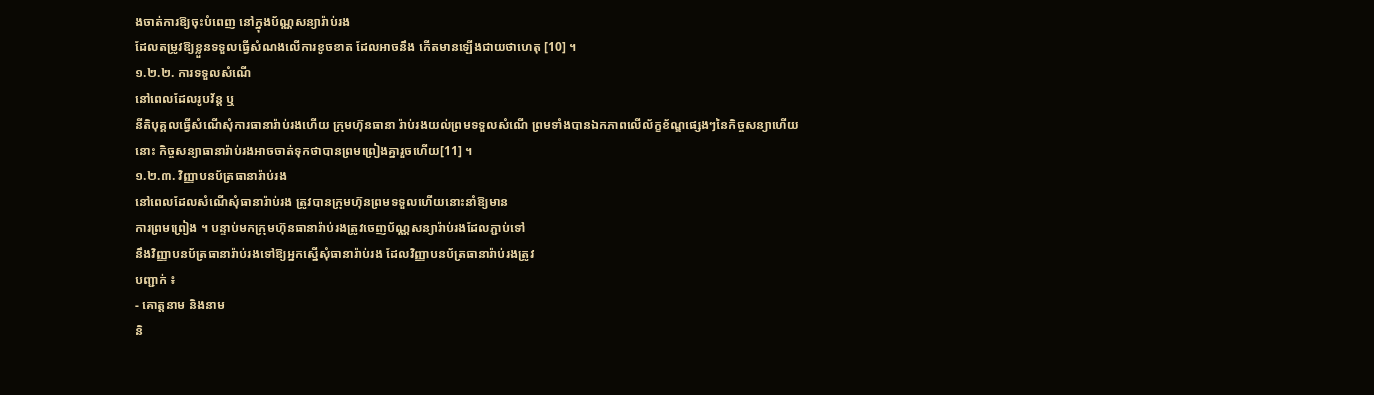ងចាត់ការឱ្យចុះបំពេញ នៅក្នុងប័ណ្ណសន្យារ៉ាប់រង
ដែលតម្រូវឱ្យខ្លួនទទួលធ្វើសំណងលើការខូចខាត ដែលអាចនឹង កើតមានឡើងជាយថាហេតុ [10] ។
១.២.២. ការទទួលសំណើ
នៅពេលដែលរូបវ័ន្ត ឬ
នីតិបុគ្គលធ្វើសំណើសុំការធានារ៉ាប់រងហើយ ក្រុមហ៊ុនធានា រ៉ាប់រងយល់ព្រមទទួលសំណើ ព្រមទាំងបានឯកភាពលើល័ក្ខខ័ណ្ឌផ្សេងៗនៃកិច្ចសន្យាហើយ
នោះ កិច្ចសន្យាធានារ៉ាប់រងអាចចាត់ទុកថាបានព្រមព្រៀងគ្នារួចហើយ[11] ។
១.២.៣. វិញ្ញាបនប័ត្រធានារ៉ាប់រង
នៅពេលដែលសំណើសុំធានារ៉ាប់រង ត្រូវបានក្រុមហ៊ុនព្រមទទួលហើយនោះនាំឱ្យមាន
ការព្រមព្រៀង ។ បន្ទាប់មកក្រុមហ៊ុនធានារ៉ាប់រងត្រូវចេញប័ណ្ណសន្យារ៉ាប់រងដែលភ្ជាប់ទៅ
នឹងវិញ្ញាបនប័ត្រធានារ៉ាប់រងទៅឱ្យអ្នកស្នើសុំធានារ៉ាប់រង ដែលវិញ្ញាបនប័ត្រធានារ៉ាប់រងត្រូវ
បញ្ជាក់ ៖
- គោត្តនាម និងនាម
និ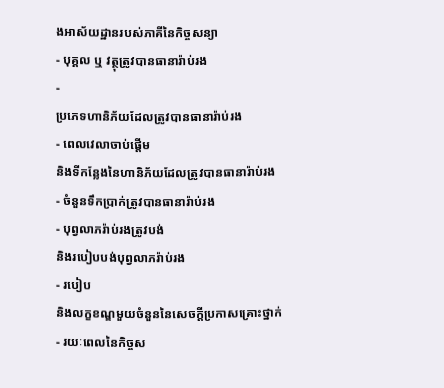ងអាស័យដ្ឋានរបស់ភាគីនៃកិច្ចសន្យា
- បុគ្គល ឬ វត្ថុត្រូវបានធានារ៉ាប់រង
-
ប្រភេទហានិភ័យដែលត្រូវបានធានារ៉ាប់រង
- ពេលវេលាចាប់ផ្តើម
និងទីកនែ្លងនៃហានិភ័យដែលត្រូវបានធានារ៉ាប់រង
- ចំនួនទឹកប្រាក់ត្រូវបានធានារ៉ាប់រង
- បុព្វលាភរ៉ាប់រងត្រូវបង់
និងរបៀបបង់បុព្វលាភរ៉ាប់រង
- របៀប
និងលក្ខខណ្ឌមួយចំនួននៃសេចក្តីប្រកាសគ្រោះថ្នាក់
- រយៈពេលនៃកិច្ចស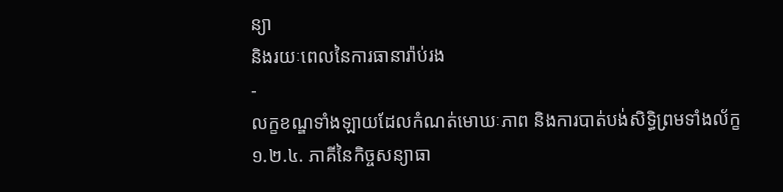ន្យា
និងរយៈពេលនៃការធានារ៉ាប់រង
-
លក្ខខណ្ឌទាំងឡាយដែលកំណត់មោឃៈភាព និងការបាត់បង់សិទ្ធិព្រមទាំងល័ក្ខ
១.២.៤. ភាគីនៃកិច្ចសន្យាធា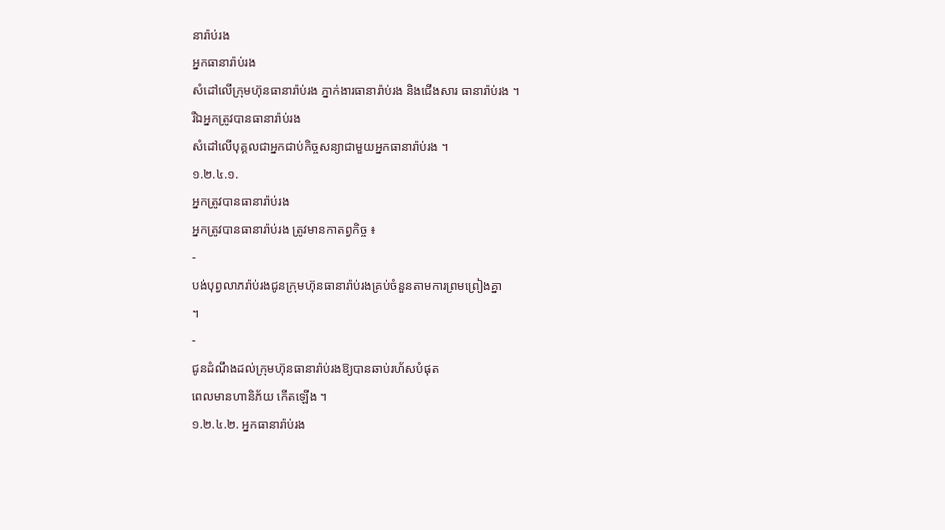នារ៉ាប់រង
អ្នកធានារ៉ាប់រង
សំដៅលើក្រុមហ៊ុនធានារ៉ាប់រង ភ្នាក់ងារធានារ៉ាប់រង និងជើងសារ ធានារ៉ាប់រង ។
រឺឯអ្នកត្រូវបានធានារ៉ាប់រង
សំដៅលើបុគ្គលជាអ្នកជាប់កិច្ចសន្យាជាមួយអ្នកធានារ៉ាប់រង ។
១.២.៤.១.
អ្នកត្រូវបានធានារ៉ាប់រង
អ្នកត្រូវបានធានារ៉ាប់រង ត្រូវមានកាតព្វកិច្ច ៖
-
បង់បុព្វលាភរ៉ាប់រងជូនក្រុមហ៊ុនធានារ៉ាប់រងគ្រប់ចំនួនតាមការព្រមព្រៀងគ្នា
។
-
ជូនដំណឹងដល់ក្រុមហ៊ុនធានារ៉ាប់រងឱ្យបានឆាប់រហ័សបំផុត
ពេលមានហានិភ័យ កើតឡើង ។
១.២.៤.២. អ្នកធានារ៉ាប់រង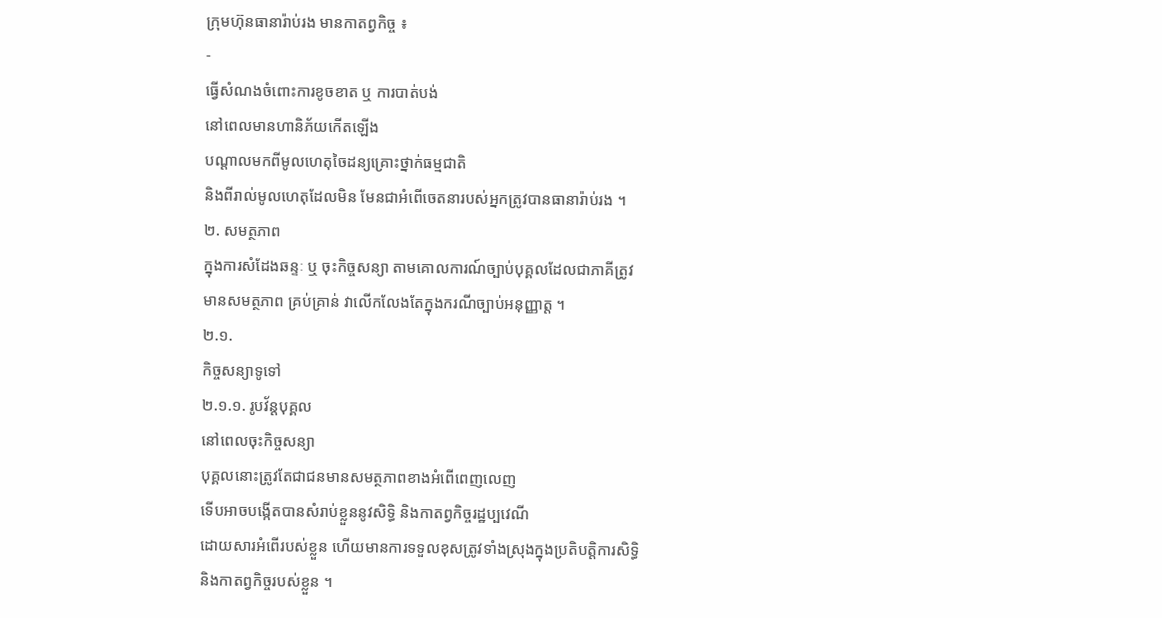ក្រុមហ៊ុនធានារ៉ាប់រង មានកាតព្វកិច្ច ៖
-
ធ្វើសំណងចំពោះការខូចខាត ឬ ការបាត់បង់
នៅពេលមានហានិភ័យកើតឡើង
បណ្តាលមកពីមូលហេតុចៃដន្យគ្រោះថ្នាក់ធម្មជាតិ
និងពីរាល់មូលហេតុដែលមិន មែនជាអំពើចេតនារបស់អ្នកត្រូវបានធានារ៉ាប់រង ។
២. សមត្ថភាព
ក្នុងការសំដែងឆន្ទៈ ឬ ចុះកិច្ចសន្យា តាមគោលការណ៍ច្បាប់បុគ្គលដែលជាភាគីត្រូវ
មានសមត្ថភាព គ្រប់គ្រាន់ វាលើកលែងតែក្នុងករណីច្បាប់អនុញ្ញាត្ត ។
២.១.
កិច្ចសន្យាទូទៅ
២.១.១. រូបវ័ន្តបុគ្គល
នៅពេលចុះកិច្ចសន្យា
បុគ្គលនោះត្រូវតែជាជនមានសមត្ថភាពខាងអំពើពេញលេញ
ទើបអាចបង្កើតបានសំរាប់ខ្លួននូវសិទ្ធិ និងកាតព្វកិច្ចរដ្ឋប្បវេណី
ដោយសារអំពើរបស់ខ្លួន ហើយមានការទទួលខុសត្រូវទាំងស្រុងក្នុងប្រតិបត្តិការសិទ្ធិ
និងកាតព្វកិច្ចរបស់ខ្លួន ។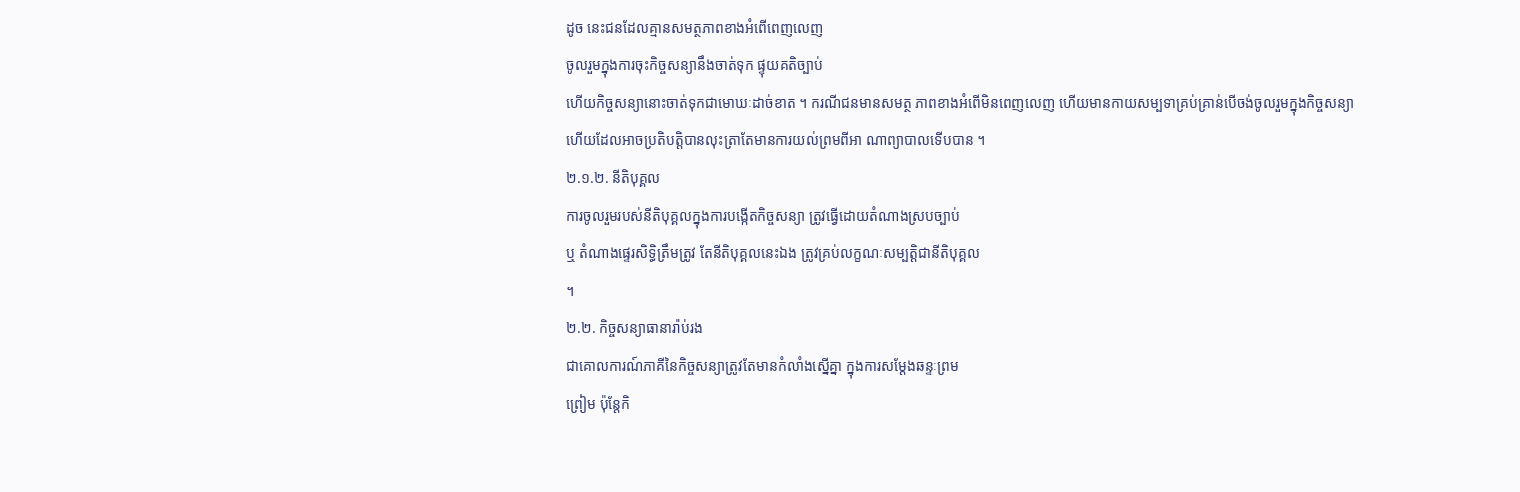ដូច នេះជនដែលគ្មានសមត្ថភាពខាងអំពើពេញលេញ
ចូលរួមក្នុងការចុះកិច្ចសន្យានឹងចាត់ទុក ផ្ទុយគតិច្បាប់
ហើយកិច្ចសន្យានោះចាត់ទុកជាមោឃៈដាច់ខាត ។ ករណីជនមានសមត្ថ ភាពខាងអំពើមិនពេញលេញ ហើយមានកាយសម្បទាគ្រប់គ្រាន់បើចង់ចូលរួមក្នុងកិច្ចសន្យា
ហើយដែលអាចប្រតិបត្តិបានលុះត្រាតែមានការយល់ព្រមពីអា ណាព្យាបាលទើបបាន ។
២.១.២. នីតិបុគ្គល
ការចូលរួមរបស់នីតិបុគ្គលក្នុងការបង្កើតកិច្ចសន្យា ត្រូវធ្វើដោយតំណាងស្របច្បាប់
ឬ តំណាងផេ្ទរសិទ្ធិត្រឹមត្រូវ តែនីតិបុគ្គលនេះឯង ត្រូវគ្រប់លក្ខណៈសម្បត្តិជានីតិបុគ្គល
។
២.២. កិច្ចសន្យាធានារ៉ាប់រង
ជាគោលការណ៍ភាគីនៃកិច្ចសន្យាត្រូវតែមានកំលាំងស្នើគ្នា ក្នុងការសម្តែងឆន្ទៈព្រម
ព្រៀម ប៉ុនែ្តកិ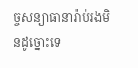ច្ចសន្យាធានារ៉ាប់រងមិនដូច្នោះទេ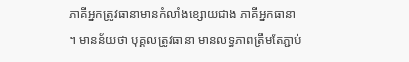ភាគីអ្នកត្រូវធានាមានកំលាំងខ្សោយជាង ភាគីអ្នកធានា ។ មានន័យថា បុគ្គលត្រូវធានា មានលទ្ធភាពត្រឹមតែភ្ជាប់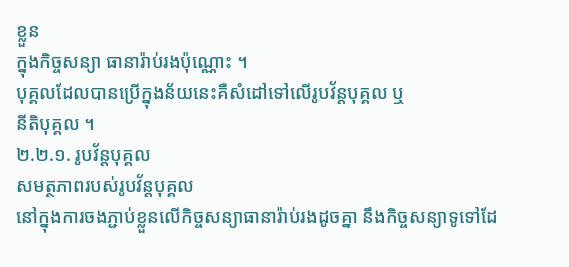ខ្លួន
ក្នុងកិច្ចសន្យា ធានារ៉ាប់រងប៉ុណ្ណោះ ។
បុគ្គលដែលបានប្រើក្នុងន័យនេះគឺសំដៅទៅលើរូបវ័ន្តបុគ្គល ឬ
នីតិបុគ្គល ។
២.២.១. រូបវ័ន្តបុគ្គល
សមត្ថភាពរបស់រូបវ័ន្តបុគ្គល
នៅក្នុងការចងភ្ជាប់ខ្លួនលើកិច្ចសន្យាធានារ៉ាប់រងដូចគ្នា នឹងកិច្ចសន្យាទូទៅដែ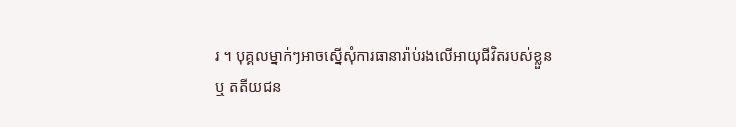រ ។ បុគ្គលម្នាក់ៗអាចស្នើសុំការធានារ៉ាប់រងលើអាយុជីវិតរបស់ខ្លួន
ឬ តតីយជន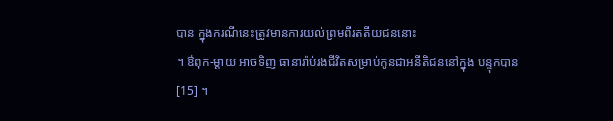បាន ក្នុងករណីនេះត្រូវមានការយល់ព្រមពីរតតីយជននោះ
។ ឳពុក-ម្តាយ អាចទិញ ធានារ៉ាប់រងជីវិតសម្រាប់កូនជាអនីតិជននៅក្នុង បន្ទុកបាន[15] ។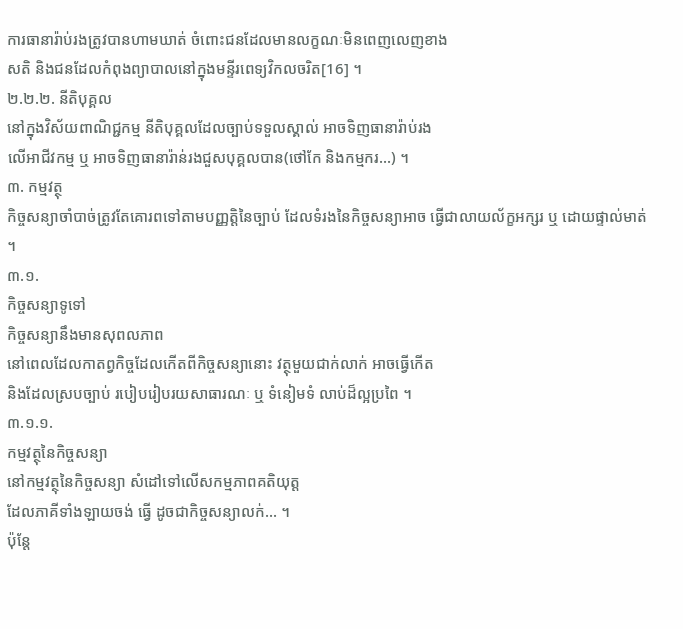ការធានារ៉ាប់រងត្រូវបានហាមឃាត់ ចំពោះជនដែលមានលក្ខណៈមិនពេញលេញខាង
សតិ និងជនដែលកំពុងព្យាបាលនៅក្នុងមន្ទីរពេទ្យវិកលចរិត[16] ។
២.២.២. នីតិបុគ្គល
នៅក្នុងវិស័យពាណិជ្ជកម្ម នីតិបុគ្គលដែលច្បាប់ទទួលស្គាល់ អាចទិញធានារ៉ាប់រង
លើអាជីវកម្ម ឬ អាចទិញធានារ៉ាន់រងជួសបុគ្គលបាន(ថៅកែ និងកម្មករ...) ។
៣. កម្មវត្ថុ
កិច្ចសន្យាចាំបាច់ត្រូវតែគោរពទៅតាមបញ្ញត្តិនៃច្បាប់ ដែលទំរងនៃកិច្ចសន្យាអាច ធ្វើជាលាយល័ក្ខអក្សរ ឬ ដោយផ្ទាល់មាត់ ។
៣.១.
កិច្ចសន្យាទូទៅ
កិច្ចសន្យានឹងមានសុពលភាព
នៅពេលដែលកាតព្វកិច្ចដែលកើតពីកិច្ចសន្យានោះ វត្ថុមួយជាក់លាក់ អាចធ្វើកើត
និងដែលស្របច្បាប់ របៀបរៀបរយសាធារណៈ ឬ ទំនៀមទំ លាប់ដ៏ល្អប្រពៃ ។
៣.១.១.
កម្មវត្ថុនៃកិច្ចសន្យា
នៅកម្មវត្ថុនៃកិច្ចសន្យា សំដៅទៅលើសកម្មភាពគតិយុត្ត
ដែលភាគីទាំងឡាយចង់ ធ្វើ ដូចជាកិច្ចសន្យាលក់... ។
ប៉ុនែ្ត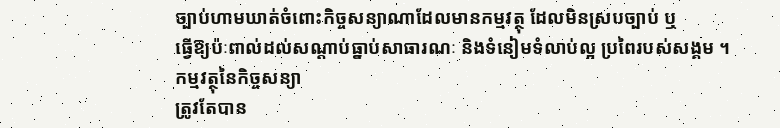ច្បាប់ហាមឃាត់ចំពោះកិច្ចសន្យាណាដែលមានកម្មវត្ថុ ដែលមិនស្របច្បាប់ ឬ
ធ្វើឱ្យប៉ៈពាល់ដល់សណ្តាប់ធ្នាប់សាធារណៈ និងទំនៀមទំលាប់ល្អ ប្រពៃរបស់សង្គម ។
កម្មវត្ថុនៃកិច្ចសន្យា
ត្រូវតែបាន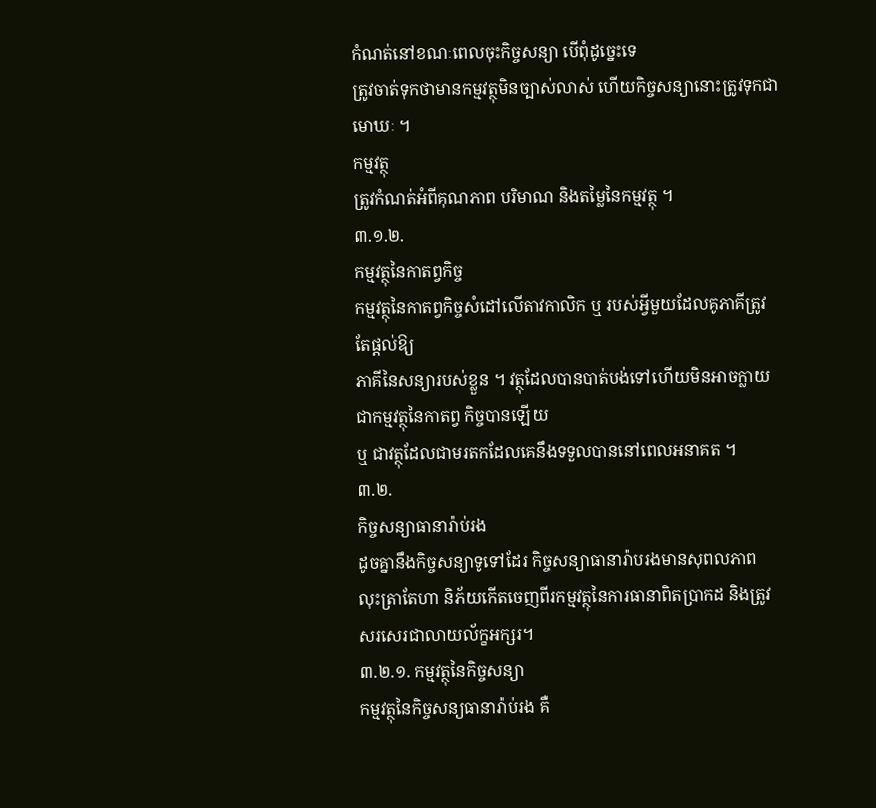កំណត់នៅខណៈពេលចុះកិច្ចសន្យា បើពុំដូច្នេះទេ
ត្រូវចាត់ទុកថាមានកម្មវត្ថុមិនច្បាស់លាស់ ហើយកិច្ចសន្យានោះត្រូវទុកជាមោឃៈ ។
កម្មវត្ថុ
ត្រូវកំណត់អំពីគុណភាព បរិមាណ និងតម្លៃនៃកម្មវត្ថុ ។
៣.១.២.
កម្មវត្ថុនៃកាតព្វកិច្ច
កម្មវត្ថុនៃកាតព្វកិច្ចសំដៅលើតាវកាលិក ឬ របស់អ្វីមួយដែលគូភាគីត្រូវតែផ្តល់ឱ្យ
ភាគីនៃសន្យារបស់ខ្លួន ។ វត្ថុដែលបានបាត់បង់ទៅហើយមិនអាចក្លាយជាកម្មវត្ថុនៃកាតព្វ កិច្ចបានឡើយ
ឬ ជាវត្ថុដែលជាមរតកដែលគេនឹងទទួលបាននៅពេលអនាគត ។
៣.២.
កិច្ចសន្យាធានារ៉ាប់រង
ដូចគ្នានឹងកិច្ចសន្យាទូទៅដែរ កិច្ចសន្យាធានារ៉ាបរងមានសុពលភាព
លុះត្រាតែហា និភ័យកើតចេញពីរកម្មវត្ថុនៃការធានាពិតប្រាកដ និងត្រូវសរសេរជាលាយល័ក្ខអក្សរ។
៣.២.១. កម្មវត្ថុនៃកិច្ចសន្យា
កម្មវត្ថុនៃកិច្ចសន្យធានារ៉ាប់រង គឺ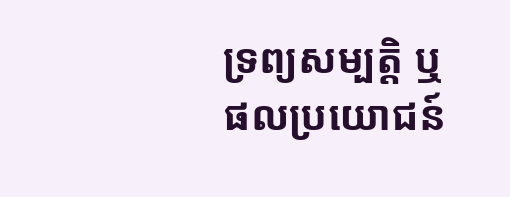ទ្រព្យសម្បត្តិ ឬ
ផលប្រយោជន៍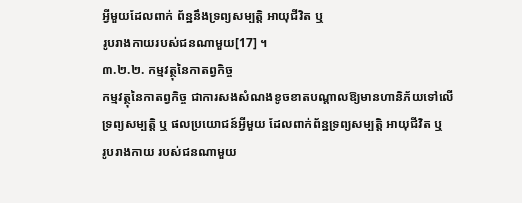អ្វីមួយដែលពាក់ ព័ន្ឋនឹងទ្រព្យសម្បត្តិ អាយុជីវិត ឬ
រូបរាងកាយរបស់ជនណាមួយ[17] ។
៣.២.២. កម្មវត្ថុនៃកាតព្វកិច្ច
កម្មវត្ថុនៃកាតព្វកិច្ច ជាការសងសំណងខូចខាតបណ្តាលឱ្យមានហានិភ័យទៅលើ
ទ្រព្យសម្បត្តិ ឬ ផលប្រយោជន៍អ្វីមួយ ដែលពាក់ព័ន្ឋទ្រព្យសម្បត្តិ អាយុជីវិត ឬ
រូបរាងកាយ របស់ជនណាមួយ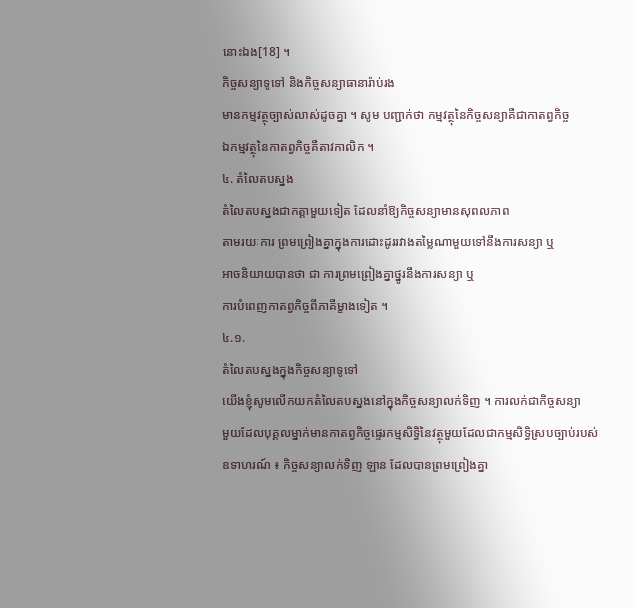នោះឯង[18] ។
កិច្ចសន្យាទូទៅ និងកិច្ចសន្យាធានារ៉ាប់រង
មានកម្មវត្ថុច្បាស់លាស់ដូចគ្នា ។ សូម បញ្ជាក់ថា កម្មវត្ថុនៃកិច្ចសន្យាគឺជាកាតព្វកិច្ច
ឯកម្មវត្ថុនៃកាតព្វកិច្ចគឺតាវកាលិក ។
៤. តំលៃតបស្នង
តំលៃតបស្នងជាកត្តាមួយទៀត ដែលនាំឱ្យកិច្ចសន្យាមានសុពលភាព
តាមរយៈការ ព្រមព្រៀងគ្នាក្នុងការដោះដូររវាងតម្លៃណាមួយទៅនឹងការសន្យា ឬ
អាចនិយាយបានថា ជា ការព្រមព្រៀងគ្នាថ្នូរនឹងការសន្យា ឬ
ការបំពេញកាតព្វកិច្ចពីភាគីម្ខាងទៀត ។
៤.១.
តំលៃតបស្នងក្នុងកិច្ចសន្យាទូទៅ
យើងខ្ញុំសូមលើកយកតំលៃតបស្នងនៅក្នុងកិច្ចសន្យាលក់ទិញ ។ ការលក់ជាកិច្ចសន្យា
មួយដែលបុគ្គលម្នាក់មានកាតព្វកិច្ចផ្ទេរកម្មសិទ្ធិនៃវត្ថុមួយដែលជាកម្មសិទ្ធិស្របច្បាប់របស់
ឧទាហរណ៍ ៖ កិច្ចសន្យាលក់ទិញ ឡាន ដែលបានព្រមព្រៀងគ្នា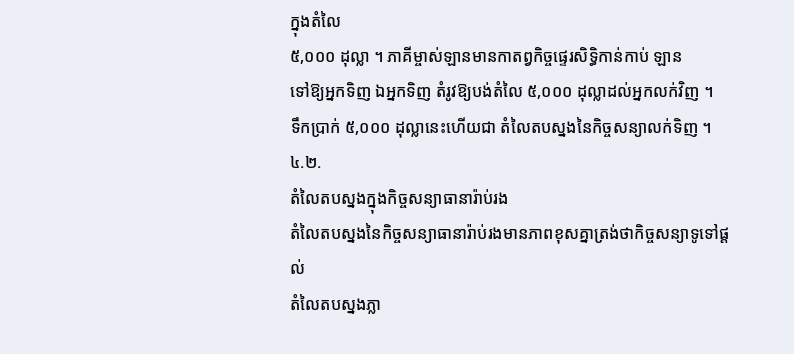ក្នុងតំលៃ
៥,០០០ ដុល្លា ។ ភាគីម្ចាស់ឡានមានកាតព្វកិច្ចផ្ទេរសិទ្ធិកាន់កាប់ ឡាន
ទៅឱ្យអ្នកទិញ ឯអ្នកទិញ តំរូវឱ្យបង់តំលៃ ៥,០០០ ដុល្លាដល់អ្នកលក់វិញ ។
ទឹកប្រាក់ ៥,០០០ ដុល្លានេះហើយជា តំលៃតបស្នងនៃកិច្ចសន្យាលក់ទិញ ។
៤.២.
តំលៃតបស្នងក្នុងកិច្ចសន្យាធានារ៉ាប់រង
តំលៃតបស្នងនៃកិច្ចសន្យាធានារ៉ាប់រងមានភាពខុសគ្នាត្រង់ថាកិច្ចសន្យាទូទៅផ្តល់
តំលៃតបស្នងភ្លា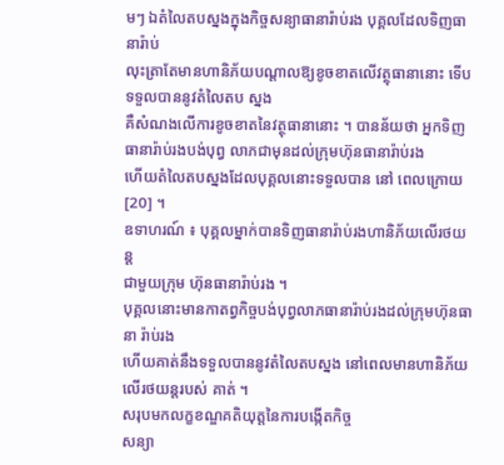មៗ ឯតំលៃតបស្នងក្នុងកិច្ចសន្យាធានារ៉ាប់រង បុគ្គលដែលទិញធានារ៉ាប់
លុះត្រាតែមានហានិភ័យបណ្តាលឱ្យខូចខាតលើវត្ថុធានានោះ ទើបទទួលបាននូវតំលៃតប ស្នង
គឺសំណងលើការខូចខាតនៃវត្ថុធានានោះ ។ បានន័យថា អ្នកទិញធានារ៉ាប់រងបង់បុព្វ លាភជាមុនដល់ក្រុមហ៊ុនធានារ៉ាប់រង
ហើយតំលៃតបស្នងដែលបុគ្គលនោះទទួលបាន នៅ ពេលក្រោយ[20] ។
ឧទាហរណ៍ ៖ បុគ្គលម្នាក់បានទិញធានារ៉ាប់រងហានិភ័យលើរថយន្ត
ជាមួយក្រុម ហ៊ុនធានារ៉ាប់រង ។
បុគ្គលនោះមានកាតព្វកិច្ចបង់បុព្វលាភធានារ៉ាប់រងដល់ក្រុមហ៊ុនធានា រ៉ាប់រង
ហើយគាត់នឹងទទួលបាននូវតំលៃតបស្នង នៅពេលមានហានិភ័យលើរថយន្តរបស់ គាត់ ។
សរុបមកលក្ខខណ្ឌគតិយុត្តនៃការបង្កើតកិច្ច
សន្យា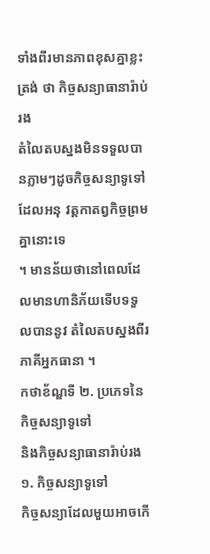ទាំងពីរមានភាពខុសគ្នាខ្លះត្រង់ ថា កិច្ចសន្យាធានារ៉ាប់រង
តំលៃតបស្នងមិនទទួលបានភ្លាមៗដូចកិច្ចសន្យាទូទៅដែលអនុ វត្តកាតព្វកិច្ចព្រមគ្នានោះទេ
។ មានន័យថានៅពេលដែលមានហានិភ័យទើបទទួលបាននូវ តំលៃតបស្នងពីរភាគីអ្នកធានា ។
កថាខ័ណ្ឌទី ២. ប្រភេទនៃកិច្ចសន្យាទូទៅ
និងកិច្ចសន្យាធានារ៉ាប់រង
១. កិច្ចសន្យាទូទៅ
កិច្ចសន្យាដែលមួយអាចកើ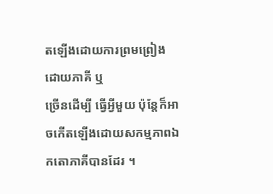តឡើងដោយការព្រមព្រៀងដោយភាគី ឬ
ច្រើនដើម្បី ធ្វើអ្វីមួយ ប៉ុនែ្តក៏អាចកើតឡើងដោយសកម្មភាពឯកតោភាគីបានដែរ ។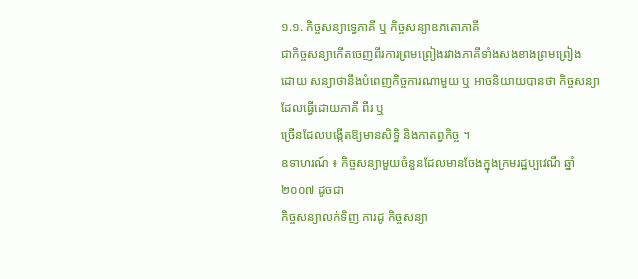១.១. កិច្ចសន្យាទេ្វភាគី ឬ កិច្ចសន្យាឧភតោភាគី
ជាកិច្ចសន្យាកើតចេញពីរការព្រមព្រៀងរវាងភាគីទាំងសងខាងព្រមព្រៀង
ដោយ សន្យាថានឹងបំពេញកិច្ចការណាមួយ ឬ អាចនិយាយបានថា កិច្ចសន្យាដែលធ្វើដោយភាគី ពីរ ឬ
ច្រើនដែលបង្កើតឱ្យមានសិទ្ធិ និងកាតព្វកិច្ច ។
ឧទាហរណ៍ ៖ កិច្ចសន្យាមួយចំនួនដែលមានចែងក្នុងក្រមរដ្ឋប្បវេណី ឆ្នាំ ២០០៧ ដូចជា
កិច្ចសន្យាលក់ទិញ ការដូ កិច្ចសន្យា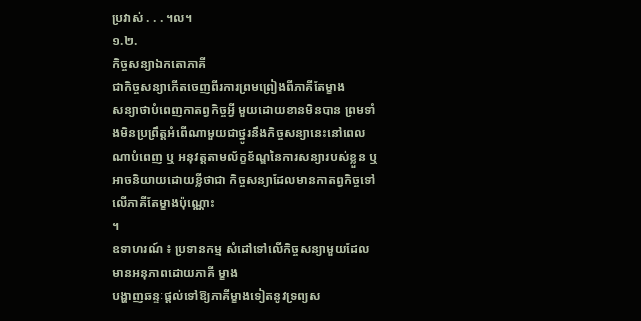ប្រវាស់ . . . ។ល។
១.២.
កិច្ចសន្យាឯកតោភាគី
ជាកិច្ចសន្យាកើតចេញពីរការព្រមព្រៀងពីភាគីតែម្ខាង
សន្យាថាបំពេញកាតព្វកិច្ចអ្វី មួយដោយខានមិនបាន ព្រមទាំងមិនប្រព្រឹត្តអំពើណាមួយជាថ្នូរនឹងកិច្ចសន្យានេះនៅពេល
ណាបំពេញ ឬ អនុវត្តតាមល័ក្ខខ័ណ្ឌនៃការសន្យារបស់ខ្លួន ឬ អាចនិយាយដោយខ្លីថាជា កិច្ចសន្យាដែលមានកាតព្វកិច្ចទៅលើភាគីតែម្ខាងប៉ុណ្ណោះ
។
ឧទាហរណ៍ ៖ ប្រទានកម្ម សំដៅទៅលើកិច្ចសន្យាមួយដែលមានអនុភាពដោយភាគី ម្ខាង
បង្ហាញឆន្ទៈផ្តល់ទៅឱ្យភាគីម្ខាងទៀតនូវទ្រព្យស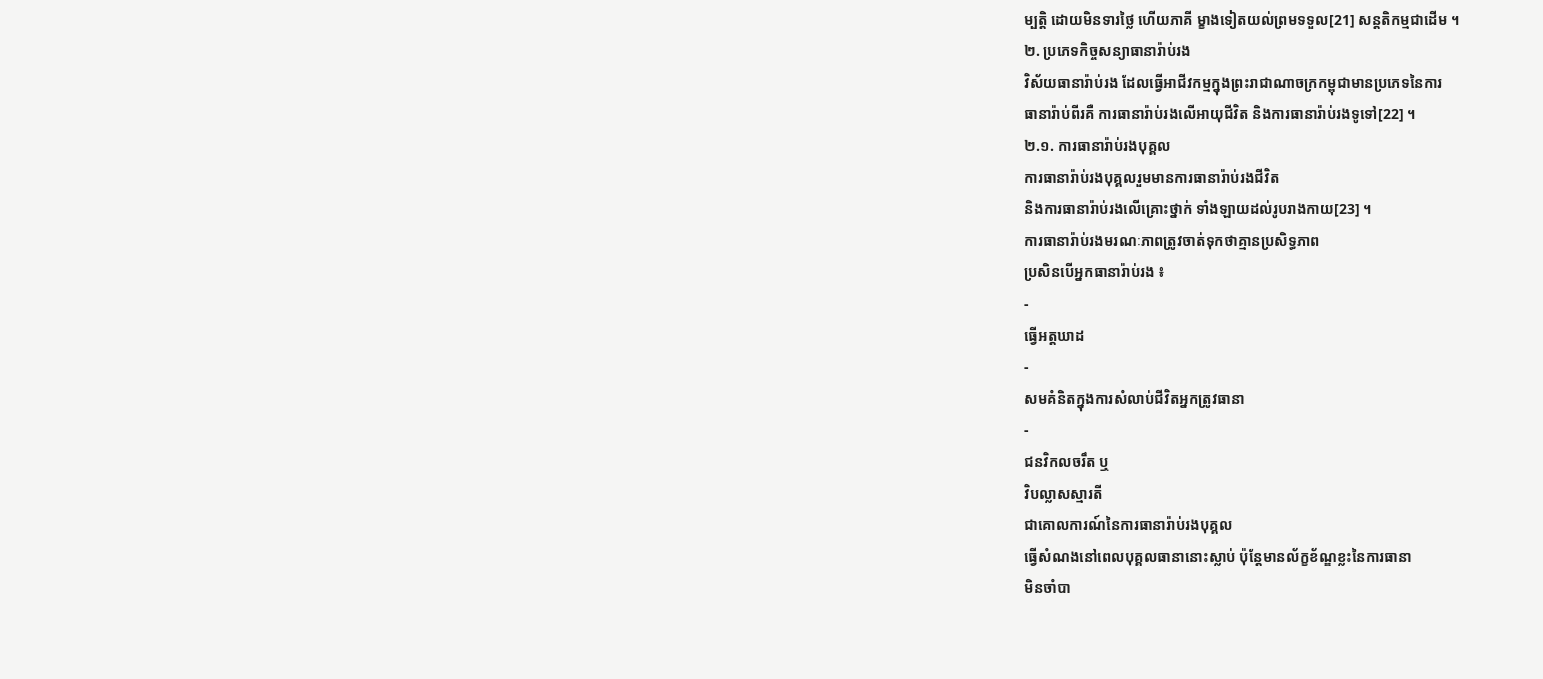ម្បត្តិ ដោយមិនទារថៃ្ល ហើយភាគី ម្ខាងទៀតយល់ព្រមទទួល[21] សន្តតិកម្មជាដើម ។
២. ប្រភេទកិច្ចសន្យាធានារ៉ាប់រង
វិស័យធានារ៉ាប់រង ដែលធ្វើអាជីវកម្មក្នុងព្រះរាជាណាចក្រកម្ពុជាមានប្រភេទនៃការ
ធានារ៉ាប់ពីរគឺ ការធានារ៉ាប់រងលើអាយុជីវិត និងការធានារ៉ាប់រងទូទៅ[22] ។
២.១. ការធានារ៉ាប់រងបុគ្គល
ការធានារ៉ាប់រងបុគ្គលរួមមានការធានារ៉ាប់រងជីវិត
និងការធានារ៉ាប់រងលើគ្រោះថ្នាក់ ទាំងឡាយដល់រូបរាងកាយ[23] ។
ការធានារ៉ាប់រងមរណៈភាពត្រូវចាត់ទុកថាគ្មានប្រសិទ្ធភាព
ប្រសិនបើអ្នកធានារ៉ាប់រង ៖
-
ធ្វើអត្តឃាដ
-
សមគំនិតក្នុងការសំលាប់ជីវិតអ្នកត្រូវធានា
-
ជនវិកលចរឹត ឬ
វិបល្លាសស្មារតី
ជាគោលការណ៍នៃការធានារ៉ាប់រងបុគ្គល
ធ្វើសំណងនៅពេលបុគ្គលធានានោះស្លាប់ ប៉ុនែ្តមានល័ក្ខខ័ណ្ឌខ្លះនៃការធានា
មិនចាំបា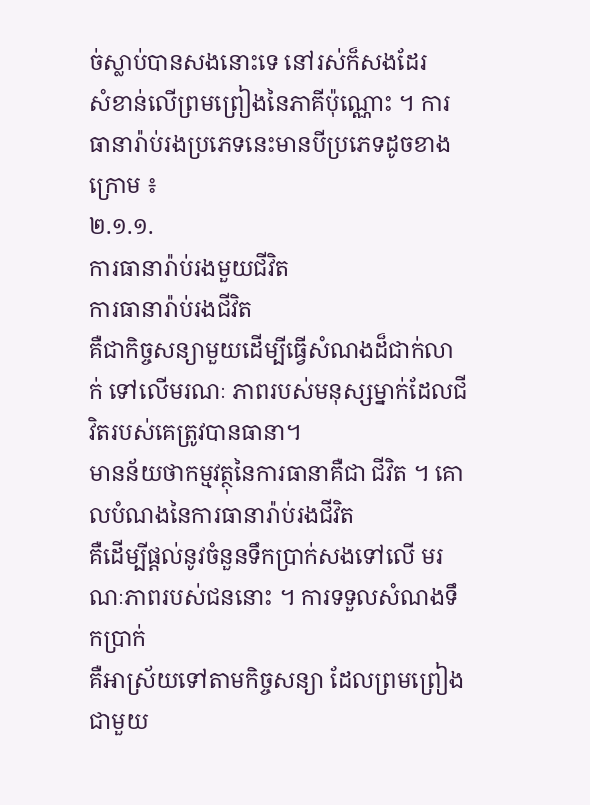ច់ស្លាប់បានសងនោះទេ នៅរស់ក៏សងដែរ
សំខាន់លើព្រមព្រៀងនៃភាគីប៉ុណ្ណោះ ។ ការធានារ៉ាប់រងប្រភេទនេះមានបីប្រភេទដូចខាង
ក្រោម ៖
២.១.១.
ការធានារ៉ាប់រងមួយជីវិត
ការធានារ៉ាប់រងជីវិត
គឺជាកិច្ចសន្យាមួយដើម្បីធ្វើសំណងដ៏ជាក់លាក់ ទៅលើមរណៈ ភាពរបស់មនុស្សម្នាក់ដែលជីវិតរបស់គេត្រូវបានធានា។
មានន័យថាកម្មវត្ថុនៃការធានាគឺជា ជីវិត ។ គោលបំណងនៃការធានារ៉ាប់រងជីវិត
គឺដើម្បីផ្តល់នូវចំនួនទឹកប្រាក់សងទៅលើ មរណៈភាពរបស់ជននោះ ។ ការទទួលសំណងទឹកប្រាក់
គឺអាស្រ័យទៅតាមកិច្ចសន្យា ដែលព្រមព្រៀងជាមួយ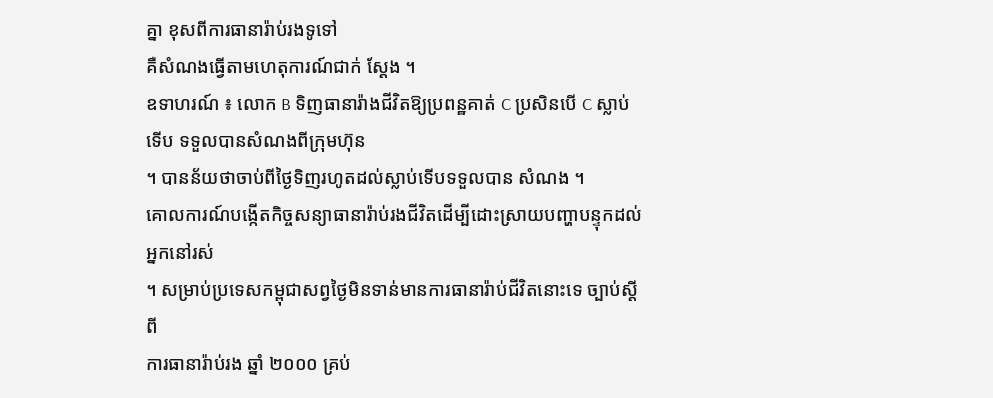គ្នា ខុសពីការធានារ៉ាប់រងទូទៅ
គឺសំណងធ្វើតាមហេតុការណ៍ជាក់ សែ្តង ។
ឧទាហរណ៍ ៖ លោក B ទិញធានារ៉ាងជីវិតឱ្យប្រពន្ឋគាត់ C ប្រសិនបើ C ស្លាប់ទើប ទទួលបានសំណងពីក្រុមហ៊ុន
។ បានន័យថាចាប់ពីថៃ្ងទិញរហូតដល់ស្លាប់ទើបទទួលបាន សំណង ។
គោលការណ៍បង្កើតកិច្ចសន្យាធានារ៉ាប់រងជីវិតដើម្បីដោះស្រាយបញ្ហាបន្ទុកដល់អ្នកនៅរស់
។ សម្រាប់ប្រទេសកម្ពុជាសព្វថៃ្ងមិនទាន់មានការធានារ៉ាប់ជីវិតនោះទេ ច្បាប់ស្តីពី
ការធានារ៉ាប់រង ឆ្នាំ ២០០០ គ្រប់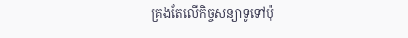គ្រងតែលើកិច្ចសន្យាទូទៅប៉ុ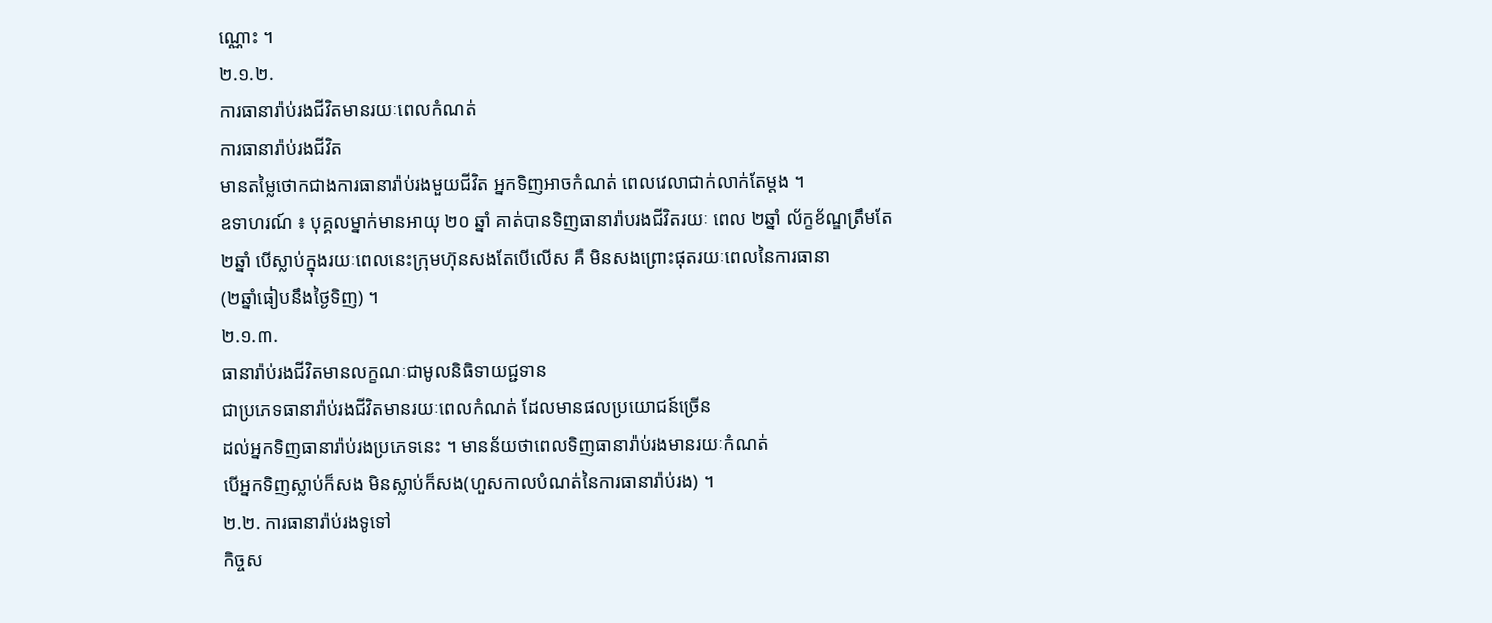ណ្ណោះ ។
២.១.២.
ការធានារ៉ាប់រងជីវិតមានរយៈពេលកំណត់
ការធានារ៉ាប់រងជីវិត
មានតមៃ្លថោកជាងការធានារ៉ាប់រងមួយជីវិត អ្នកទិញអាចកំណត់ ពេលវេលាជាក់លាក់តែម្តង ។
ឧទាហរណ៍ ៖ បុគ្គលម្នាក់មានអាយុ ២០ ឆ្នាំ គាត់បានទិញធានារ៉ាបរងជីវិតរយៈ ពេល ២ឆ្នាំ ល័ក្ខខ័ណ្ឌត្រឹមតែ
២ឆ្នាំ បើស្លាប់ក្នុងរយៈពេលនេះក្រុមហ៊ុនសងតែបើលើស គឺ មិនសងព្រោះផុតរយៈពេលនៃការធានា
(២ឆ្នាំធៀបនឹងថៃ្ងទិញ) ។
២.១.៣.
ធានារ៉ាប់រងជីវិតមានលក្ខណៈជាមូលនិធិទាយជ្ជទាន
ជាប្រភេទធានារ៉ាប់រងជីវិតមានរយៈពេលកំណត់ ដែលមានផលប្រយោជន៍ច្រើន
ដល់អ្នកទិញធានារ៉ាប់រងប្រភេទនេះ ។ មានន័យថាពេលទិញធានារ៉ាប់រងមានរយៈកំណត់
បើអ្នកទិញស្លាប់ក៏សង មិនស្លាប់ក៏សង(ហួសកាលបំណត់នៃការធានារ៉ាប់រង) ។
២.២. ការធានារ៉ាប់រងទូទៅ
កិច្ចស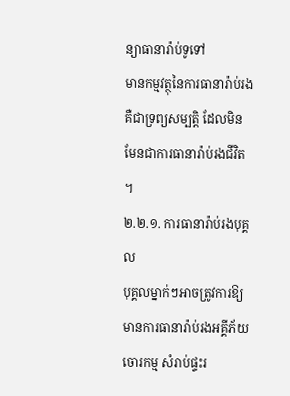ន្យាធានារ៉ាប់ទូទៅ
មានកម្មវត្ថុនៃការធានារ៉ាប់រងគឺជាទ្រព្យសម្បត្តិ ដែលមិន
មែនជាការធានារ៉ាប់រងជីវិត
។
២.២.១. ការធានារ៉ាប់រងបុគ្គល
បុគ្គលម្នាក់ៗអាចត្រូវការឱ្យមានការធានារ៉ាប់រងអគ្គីភ័យ
ចោរកម្ម សំរាប់ផ្ទះរ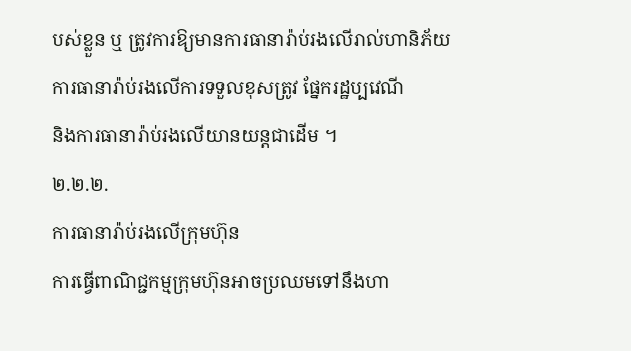បស់ខ្លួន ឬ ត្រូវការឱ្យមានការធានារ៉ាប់រងលើរាល់ហានិភ័យ
ការធានារ៉ាប់រងលើការទទួលខុសត្រូវ ផែ្នករដ្ឋប្បវេណី
និងការធានារ៉ាប់រងលើយានយន្តជាដើម ។
២.២.២.
ការធានារ៉ាប់រងលើក្រុមហ៊ុន
ការធ្វើពាណិជ្ជកម្មក្រុមហ៊ុនអាចប្រឈមទៅនឹងហា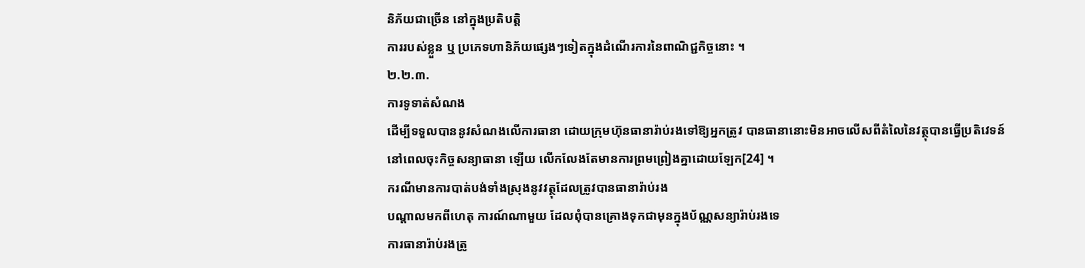និភ័យជាច្រើន នៅក្នុងប្រតិបត្តិ
ការរបស់ខ្លួន ឬ ប្រភេទហានិភ័យផ្សេងៗទៀតក្នុងដំណើរការនៃពាណិជ្ជកិច្ចនោះ ។
២.២.៣.
ការទូទាត់សំណង
ដើម្បីទទួលបាននូវសំណងលើការធានា ដោយក្រុមហ៊ុនធានារ៉ាប់រងទៅឱ្យអ្នកត្រូវ បានធានានោះមិនអាចលើសពីតំលៃនៃវត្ថុបានធ្វើប្រតិវេទន៍
នៅពេលចុះកិច្ចសន្យាធានា ឡើយ លើកលែងតែមានការព្រមព្រៀងគ្នាដោយឡែក[24] ។
ករណីមានការបាត់បង់ទាំងស្រុងនូវវត្ថុដែលត្រូវបានធានារ៉ាប់រង
បណ្តាលមកពីហេតុ ការណ៍ណាមួយ ដែលពុំបានគ្រោងទុកជាមុនក្នុងប័ណ្ណសន្យារ៉ាប់រងទេ
ការធានារ៉ាប់រងត្រូ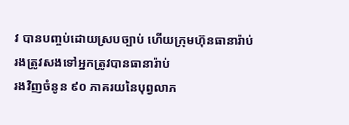វ បានបញ្ចប់ដោយស្របច្បាប់ ហើយក្រុមហ៊ុនធានារ៉ាប់រងត្រូវសងទៅអ្នកត្រូវបានធានារ៉ាប់
រងវិញចំនូន ៩០ ភាគរយនៃបុព្វលាភ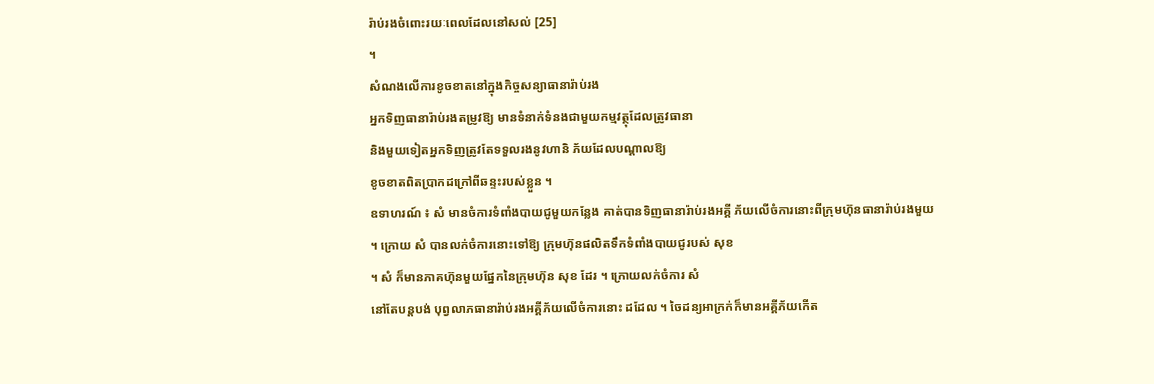រ៉ាប់រងចំពោះរយៈពេលដែលនៅសល់ [25]
។
សំណងលើការខូចខាតនៅក្នុងកិច្ចសន្យាធានារ៉ាប់រង
អ្នកទិញធានារ៉ាប់រងតម្រូវឱ្យ មានទំនាក់ទំនងជាមួយកម្មវត្ថុដែលត្រូវធានា
និងមួយទៀតអ្នកទិញត្រូវតែទទួលរងនូវហានិ ភ័យដែលបណ្តាលឱ្យ
ខូចខាតពិតប្រាកដក្រៅពីឆន្ទះរបស់ខ្លួន ។
ឧទាហរណ៍ ៖ សំ មានចំការទំពាំងបាយជូមួយកនែ្លង គាត់បានទិញធានារ៉ាប់រងអគ្គី ភ័យលើចំការនោះពីក្រុមហ៊ុនធានារ៉ាប់រងមួយ
។ ក្រោយ សំ បានលក់ចំការនោះទៅឱ្យ ក្រុមហ៊ុនផលិតទឹកទំពាំងបាយជូរបស់ សុខ
។ សំ ក៏មានភាគហ៊ុនមួយផែ្នកនៃក្រុមហ៊ុន សុខ ដែរ ។ ក្រោយលក់ចំការ សំ
នៅតែបន្តបង់ បុព្វលាភធានារ៉ាប់រងអគ្គីភ័យលើចំការនោះ ដដែល ។ ចៃដន្យអាក្រក់ក៏មានអគ្គីភ័យកើត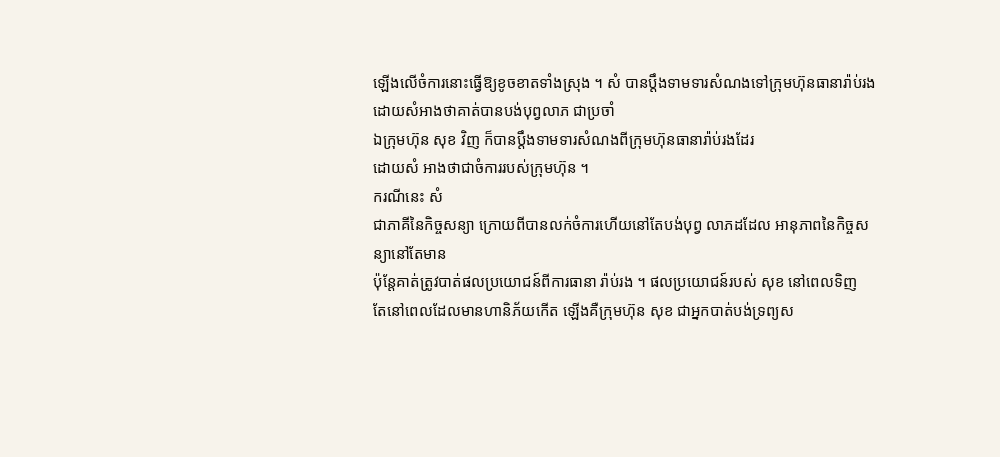ឡើងលើចំការនោះធ្វើឱ្យខូចខាតទាំងស្រុង ។ សំ បានប្តឹងទាមទារសំណងទៅក្រុមហ៊ុនធានារ៉ាប់រង ដោយសំអាងថាគាត់បានបង់បុព្វលាភ ជាប្រចាំ
ឯក្រុមហ៊ុន សុខ វិញ ក៏បានប្តឹងទាមទារសំណងពីក្រុមហ៊ុនធានារ៉ាប់រងដែរ
ដោយសំ អាងថាជាចំការរបស់ក្រុមហ៊ុន ។
ករណីនេះ សំ
ជាភាគីនៃកិច្ចសន្យា ក្រោយពីបានលក់ចំការហើយនៅតែបង់បុព្វ លាភដដែល អានុភាពនៃកិច្ចសន្យានៅតែមាន
ប៉ុនែ្តគាត់ត្រូវបាត់ផលប្រយោជន៍ពីការធានា រ៉ាប់រង ។ ផលប្រយោជន៍របស់ សុខ នៅពេលទិញ
តែនៅពេលដែលមានហានិភ័យកើត ឡើងគឺក្រុមហ៊ុន សុខ ជាអ្នកបាត់បង់ទ្រព្យស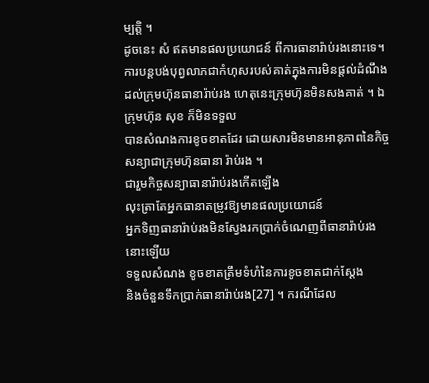ម្បត្តិ ។
ដូចនេះ សំ ឥតមានផលប្រយោជន៍ ពីការធានារ៉ាប់រងនោះទេ។ ការបន្តបង់បុព្វលាភជាកំហុសរបស់គាត់ក្នុងការមិនផ្តល់ដំណឹង
ដល់ក្រុមហ៊ុនធានារ៉ាប់រង ហេតុនេះក្រុមហ៊ុនមិនសងគាត់ ។ ឯក្រុមហ៊ុន សុខ ក៏មិនទទួល
បានសំណងការខូចខាតដែរ ដោយសារមិនមានអានុភាពនៃកិច្ចសន្យាជាក្រុមហ៊ុនធានា រ៉ាប់រង ។
ជារួមកិច្ចសន្យាធានារ៉ាប់រងកើតឡើង
លុះត្រាតែអ្នកធានាតម្រូវឱ្យមានផលប្រយោជន៍
អ្នកទិញធានារ៉ាប់រងមិនសែ្វងរកប្រាក់ចំណេញពីធានារ៉ាប់រងនោះឡើយ
ទទួលសំណង ខូចខាតត្រឹមទំហំនៃការខូចខាតជាក់សែ្តង
និងចំនួនទឹកប្រាក់ធានារ៉ាប់រង[27] ។ ករណីដែល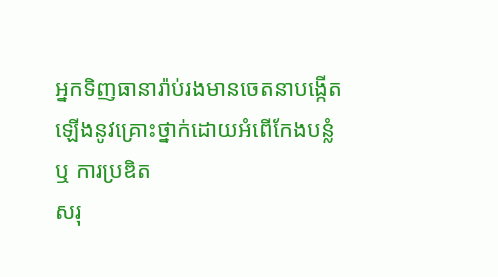អ្នកទិញធានារ៉ាប់រងមានចេតនាបង្កើតឡើងនូវគ្រោះថ្នាក់ដោយអំពើកែងបន្លំ
ឬ ការប្រឌិត
សរុ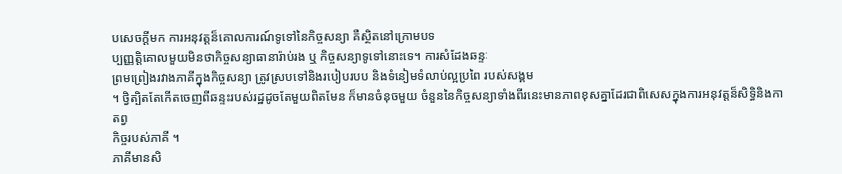បសេចក្តីមក ការអនុវត្តន៏គោលការណ៍ទូទៅនៃកិច្ចសន្យា គឺស្ថិតនៅក្រោមបទ
ប្បញ្ញត្តិគោលមួយមិនថាកិច្ចសន្យាធានារ៉ាប់រង ឬ កិច្ចសន្យាទូទៅនោះទេ។ ការសំដែងឆន្ទៈ
ព្រមព្រៀងរវាងភាគីក្នុងកិច្ចសន្យា ត្រូវស្របទៅនិងរបៀបរបប និងទំនៀមទំលាប់ល្អប្រពៃ របស់សង្គម
។ ថ្វិត្បិតតែកើតចេញពីឆន្ទះរបស់រដ្ឋដូចតែមួយពិតមែន ក៏មានចំនុចមួយ ចំនួននៃកិច្ចសន្យាទាំងពីរនេះមានភាពខុសគ្នាដែរជាពិសេសក្នុងការអនុវត្តន៏សិទ្ធិនិងកាតព្វ
កិច្ចរបស់ភាគី ។
ភាគីមានសិ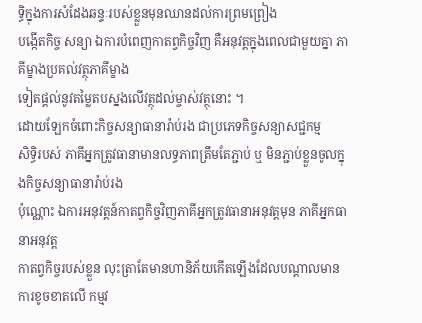ទ្ធិក្នុងការសំដែងឆន្ទៈរបស់ខ្លួនមុនឈានដល់ការព្រមព្រៀង
បង្កើតកិច្ច សន្យា ឯការបំពេញកាតព្វកិច្ចវិញ គឺអនុវត្តក្នុងពេលជាមួយគ្នា ភាគីម្ខាងប្រគល់វត្ថុភាគីម្ខាង
ទៀតផ្តល់នូវតមៃ្លតបស្នងលើវត្ថុដល់ម្ចាស់វត្ថុនោះ ។
ដោយឡែកចំពោះកិច្ចសន្យាធានារ៉ាប់រង ជាប្រភេទកិច្ចសន្យាសជ្ជកម្ម
សិទ្ធិរបស់ ភាគីអ្នកត្រូវធានាមានលទ្ធភាពត្រឹមតែភ្ជាប់ ឬ មិនភ្ជាប់ខ្លួនចូលក្នុងកិច្ចសន្យាធានារ៉ាប់រង
ប៉ុណ្ណោះ ឯការអនុវត្តន៍កាតព្វកិច្ចវិញភាគីអ្នកត្រូវធានាអនុវត្តមុន ភាគីអ្នកធានាអនុវត្ត
កាតព្វកិច្ចរបស់ខ្លួន លុះត្រាតែមានហានិភ័យកើតឡើងដែលបណ្តាលមានការខូចខាតលើ កម្មវ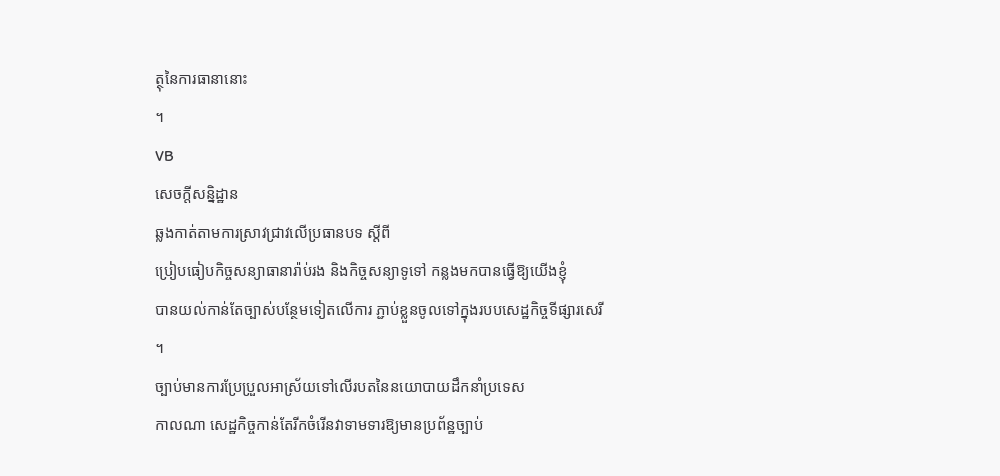ត្ថុនៃការធានានោះ
។
VB
សេចក្តីសន្និដ្ឋាន
ឆ្លងកាត់តាមការស្រាវជ្រាវលើប្រធានបទ ស្តីពី
ប្រៀបធៀបកិច្ចសន្យាធានារ៉ាប់រង និងកិច្ចសន្យាទូទៅ កន្លងមកបានធ្វើឱ្យយើងខ្ញុំ
បានយល់កាន់តែច្បាស់បនែ្ថមទៀតលើការ ភ្ជាប់ខ្លួនចូលទៅក្នុងរបបសេដ្ឋកិច្ចទីផ្សារសេរី
។
ច្បាប់មានការប្រែប្រួលអាស្រ័យទៅលើរបតនៃនយោបាយដឹកនាំប្រទេស
កាលណា សេដ្ឋកិច្ចកាន់តែរីកចំរើនវាទាមទារឱ្យមានប្រព័ន្ឋច្បាប់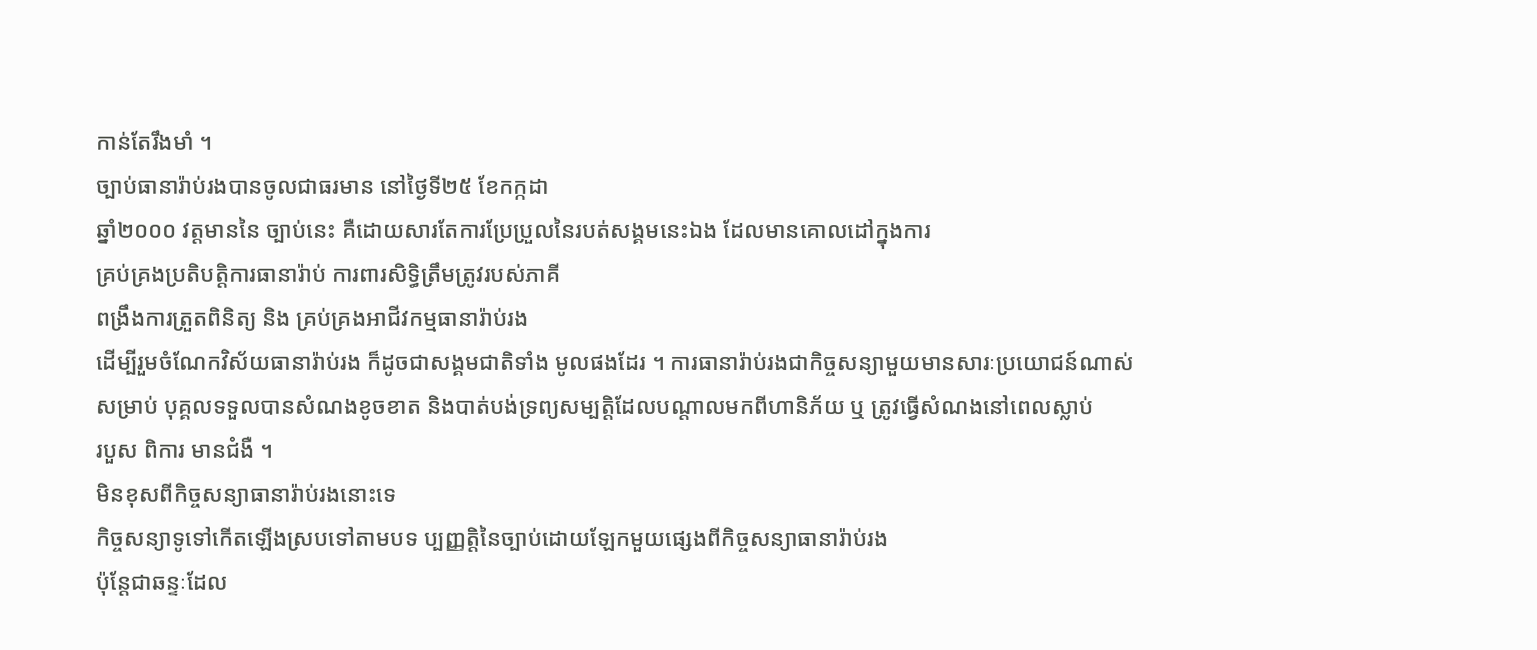កាន់តែរឹងមាំ ។
ច្បាប់ធានារ៉ាប់រងបានចូលជាធរមាន នៅថៃ្ងទី២៥ ខែកក្កដា
ឆ្នាំ២០០០ វត្តមាននៃ ច្បាប់នេះ គឺដោយសារតែការប្រែប្រួលនៃរបត់សង្គមនេះឯង ដែលមានគោលដៅក្នុងការ
គ្រប់គ្រងប្រតិបត្តិការធានារ៉ាប់ ការពារសិទ្ធិត្រឹមត្រូវរបស់ភាគី
ពង្រឹងការត្រួតពិនិត្យ និង គ្រប់គ្រងអាជីវកម្មធានារ៉ាប់រង
ដើម្បីរួមចំណែកវិស័យធានារ៉ាប់រង ក៏ដូចជាសង្គមជាតិទាំង មូលផងដែរ ។ ការធានារ៉ាប់រងជាកិច្ចសន្យាមួយមានសារៈប្រយោជន៍ណាស់
សម្រាប់ បុគ្គលទទួលបានសំណងខូចខាត និងបាត់បង់ទ្រព្យសម្បត្តិដែលបណ្តាលមកពីហានិភ័យ ឬ ត្រូវធ្វើសំណងនៅពេលស្លាប់
របួស ពិការ មានជំងឺ ។
មិនខុសពីកិច្ចសន្យាធានារ៉ាប់រងនោះទេ
កិច្ចសន្យាទូទៅកើតឡើងស្របទៅតាមបទ ប្បញ្ញត្តិនៃច្បាប់ដោយឡែកមួយផ្សេងពីកិច្ចសន្យាធានារ៉ាប់រង
ប៉ុនែ្តជាឆន្ទៈដែល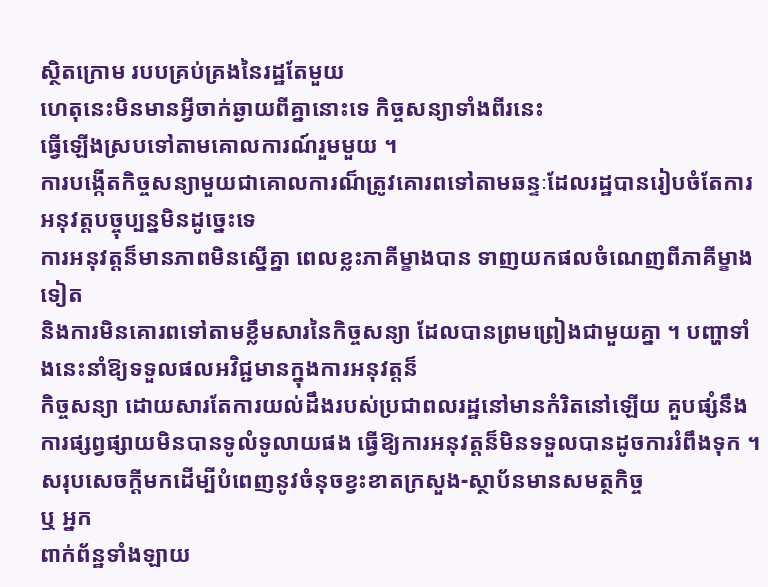ស្ថិតក្រោម របបគ្រប់គ្រងនៃរដ្ឋតែមួយ
ហេតុនេះមិនមានអ្វីចាក់ឆ្ងាយពីគ្នានោះទេ កិច្ចសន្យាទាំងពីរនេះ
ធ្វើឡើងស្របទៅតាមគោលការណ៍រួមមួយ ។
ការបង្កើតកិច្ចសន្យាមួយជាគោលការណ៏ត្រូវគោរពទៅតាមឆន្ទៈដែលរដ្ឋបានរៀបចំតែការអនុវត្តបច្ចុប្បន្នមិនដូច្នេះទេ
ការអនុវត្តន៏មានភាពមិនស្នើគ្នា ពេលខ្លះភាគីម្ខាងបាន ទាញយកផលចំណេញពីភាគីម្ខាងទៀត
និងការមិនគោរពទៅតាមខ្លឹមសារនៃកិច្ចសន្យា ដែលបានព្រមព្រៀងជាមួយគ្នា ។ បញ្ហាទាំងនេះនាំឱ្យទទួលផលអវិជ្ជមានក្នុងការអនុវត្តន៏
កិច្ចសន្យា ដោយសារតែការយល់ដឹងរបស់ប្រជាពលរដ្ឋនៅមានកំរិតនៅឡើយ គួបផ្សំនឹង
ការផ្សព្វផ្សាយមិនបានទូលំទូលាយផង ធ្វើឱ្យការអនុវត្តន៏មិនទទួលបានដូចការរំពឹងទុក ។
សរុបសេចក្តីមកដើម្បីបំពេញនូវចំនុចខ្វះខាតក្រសួង-ស្ថាប័នមានសមត្ថកិច្ច
ឬ អ្នក
ពាក់ព័ន្ឋទាំងឡាយ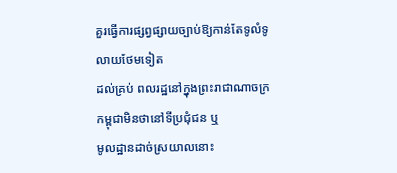គួរធ្វើការផ្សព្វផ្សាយច្បាប់ឱ្យកាន់តែទូលំទូលាយថែមទៀត
ដល់គ្រប់ ពលរដ្ឋនៅក្នុងព្រះរាជាណាចក្រកម្ពុជាមិនថានៅទីប្រជុំជន ឬ
មូលដ្ឋានដាច់ស្រយាលនោះ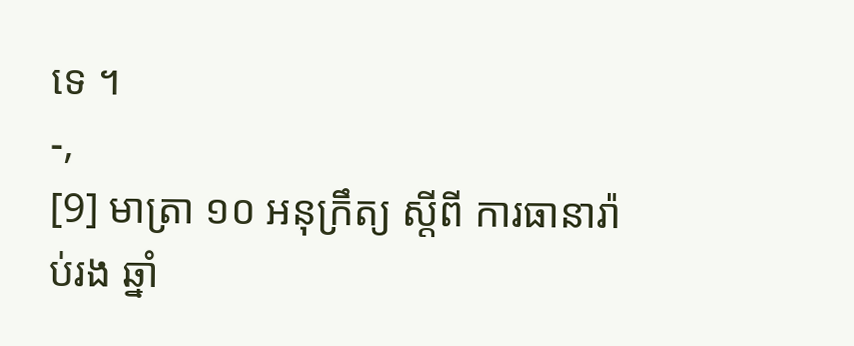ទេ ។
-,
[9] មាត្រា ១០ អនុក្រឹត្យ ស្តីពី ការធានារ៉ាប់រង ឆ្នាំ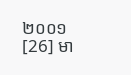២០០១
[26] មា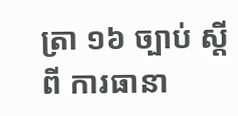ត្រា ១៦ ច្បាប់ ស្តីពី ការធានា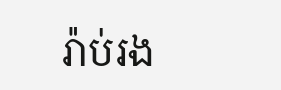រ៉ាប់រង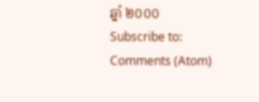ឆ្នាំ ២០០០
Subscribe to:
Comments (Atom)